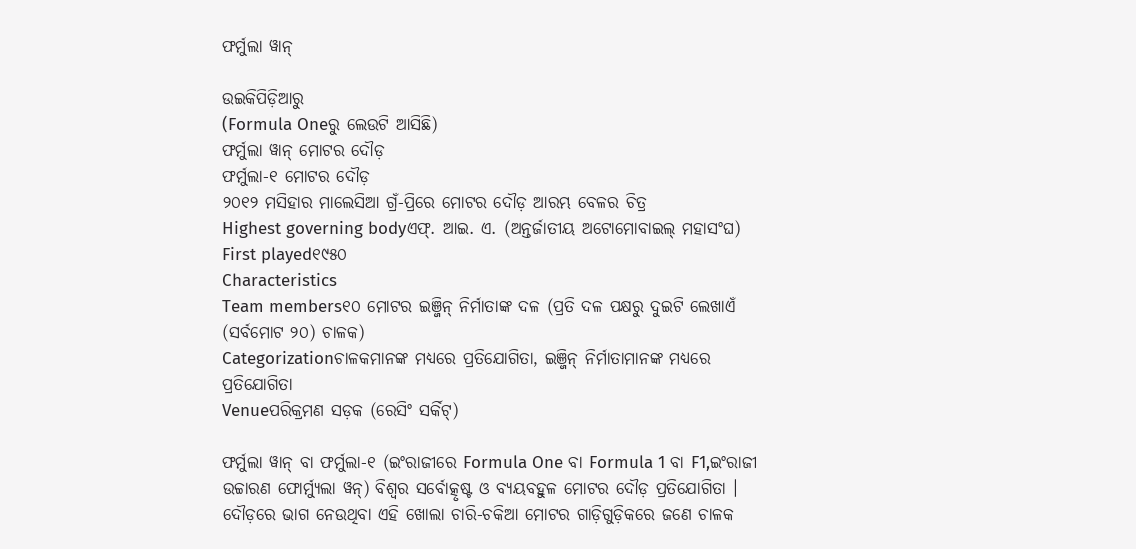ଫର୍ମୁଲା ୱାନ୍

ଉଇକିପିଡ଼ିଆ‌ରୁ
(Formula Oneରୁ ଲେଉଟି ଆସିଛି)
ଫର୍ମୁଲା ୱାନ୍ ମୋଟର ଦୌଡ଼
ଫର୍ମୁଲା-୧ ମୋଟର ଦୌଡ଼
୨୦୧୨ ମସିହାର ମାଲେସିଆ ଗ୍ରଁ-ପ୍ରିରେ ମୋଟର ଦୌଡ଼ ଆରମ୍ଭ ବେଳର ଚିତ୍ର
Highest governing bodyଏଫ୍. ଆଇ. ଏ. (ଅନ୍ତର୍ଜାତୀୟ ଅଟୋମୋବାଇଲ୍ ମହାସଂଘ)
First played୧୯୫୦
Characteristics
Team members୧୦ ମୋଟର ଇଞ୍ଜିନ୍ ନିର୍ମାତାଙ୍କ ଦଳ (ପ୍ରତି ଦଳ ପକ୍ଷରୁ ଦୁଇଟି ଲେଖାଏଁ (ସର୍ବମୋଟ ୨୦) ଚାଳକ)
Categorizationଚାଳକମାନଙ୍କ ମଧ୍ୟରେ ପ୍ରତିଯୋଗିତା, ଇଞ୍ଜିନ୍ ନିର୍ମାତାମାନଙ୍କ ମଧ୍ୟରେ ପ୍ରତିଯୋଗିତା
Venueପରିକ୍ରମଣ ସଡ଼କ (ରେସିଂ ସର୍କିଟ୍)

ଫର୍ମୁଲା ୱାନ୍ ବା ଫର୍ମୁଲା-୧ (ଇଂରାଜୀରେ Formula One ବା Formula 1 ବା F1,ଇଂରାଜୀ ଉଚ୍ଚାରଣ ଫୋର୍ମ୍ୟୁଲା ୱନ୍) ବିଶ୍ୱର ସର୍ବୋତ୍କୃଷ୍ଟ ଓ ବ୍ୟୟବହୁଳ ମୋଟର ଦୌଡ଼ ପ୍ରତିଯୋଗିତା । ଦୌଡ଼ରେ ଭାଗ ନେଉଥିବା ଏହି ଖୋଲା ଚାରି-ଚକିଆ ମୋଟର ଗାଡ଼ିଗୁଡ଼ିକରେ ଜଣେ ଚାଳକ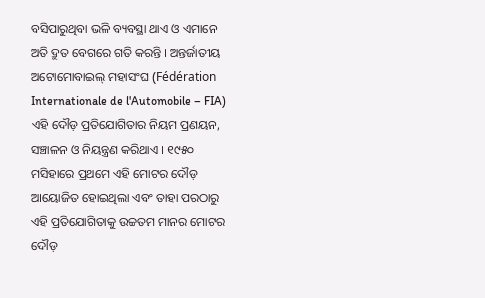ବସିପାରୁଥିବା ଭଳି ବ୍ୟବସ୍ଥା ଥାଏ ଓ ଏମାନେ ଅତି ଦ୍ରୁତ ବେଗରେ ଗତି କରନ୍ତି । ଅନ୍ତର୍ଜାତୀୟ ଅଟୋମୋବାଇଲ୍ ମହାସଂଘ (Fédération Internationale de l'Automobile – FIA) ଏହି ଦୌଡ଼ ପ୍ରତିଯୋଗିତାର ନିୟମ ପ୍ରଣୟନ, ସଞ୍ଚାଳନ ଓ ନିୟନ୍ତ୍ରଣ କରିଥାଏ । ୧୯୫୦ ମସିହାରେ ପ୍ରଥମେ ଏହି ମୋଟର ଦୌଡ଼ ଆୟୋଜିତ ହୋଇଥିଲା ଏବଂ ତାହା ପରଠାରୁ ଏହି ପ୍ରତିଯୋଗିତାକୁ ଉଚ୍ଚତମ ମାନର ମୋଟର ଦୌଡ଼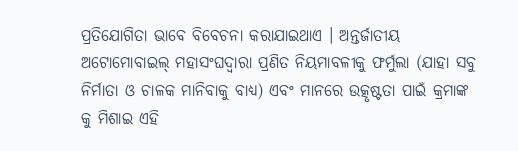ପ୍ରତିଯୋଗିତା ଭାବେ ବିବେଚନା କରାଯାଇଥାଏ । ଅନ୍ତର୍ଜାତୀୟ ଅଟୋମୋବାଇଲ୍ ମହାସଂଘଦ୍ୱାରା ପ୍ରଣିତ ନିୟମାବଳୀକୁ ଫର୍ମୁଲା (ଯାହା ସବୁ ନିର୍ମାତା ଓ ଚାଳକ ମାନିବାକୁ ବାଧ୍ୟ) ଏବଂ ମାନରେ ଉତ୍କୃଷ୍ଟତା ପାଇଁ କ୍ରମାଙ୍କ କୁ ମିଶାଇ ଏହି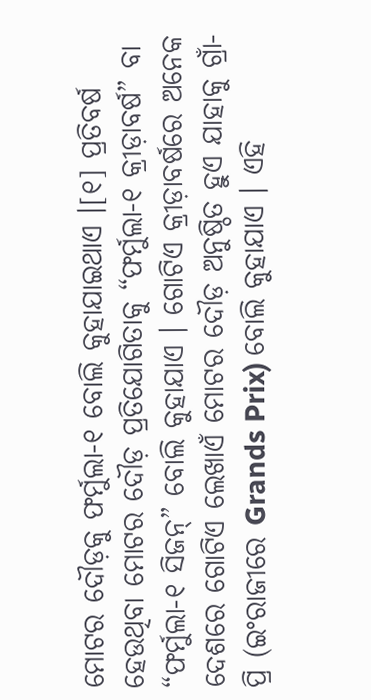ମୋଟର ଦୌଡ଼କୁ ଫର୍ମୁଲା-୧ ବୋଲି କୁହାଯାଇଥାଏ ।[୧] ପ୍ରତିବର୍ଷ ହେଉଥିବା ମୋଟର ଦୌଡ଼ ପ୍ରତିଯୋଗିତାକୁ “ଫର୍ମୁଲା-୧ କ୍ରୀଡ଼ାବର୍ଷ” ବା “ଫର୍ମୁଲା-୧ ସିଜନ୍” ବୋଲି କୁହାଯାଏ । ଗୋଟିଏ କ୍ରୀଡ଼ାବର୍ଷରେ ଅନେକ ଦେଶରେ ଗୋଟିଏ ଲେଖାଏଁ ମୋଟର ଦୌଡ଼ ଅନୁଷ୍ଠିତ ହୁଏ ଯାହାକୁ ଗ୍ରାଁ-ପ୍ରି (ଇଂରାଜୀରେ Grands Prix) ବୋଲି କୁହାଯାଏ । ଏହି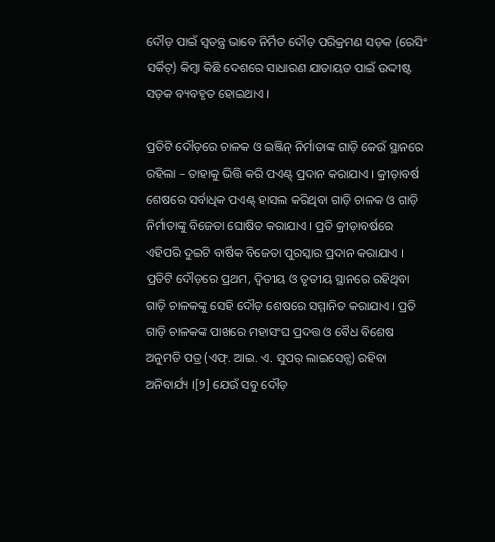ଦୌଡ଼ ପାଇଁ ସ୍ୱତନ୍ତ୍ର ଭାବେ ନିର୍ମିତ ଦୌଡ଼ ପରିକ୍ରମଣ ସଡ଼କ (ରେସିଂ ସର୍କିଟ୍) କିମ୍ବା କିଛି ଦେଶରେ ସାଧାରଣ ଯାତାୟତ ପାଇଁ ଉଦ୍ଦୀଷ୍ଟ ସଡ଼କ ବ୍ୟବହୃତ ହୋଇଥାଏ ।

ପ୍ରତିଟି ଦୌଡ଼ରେ ଚାଳକ ଓ ଇଞ୍ଜିନ୍ ନିର୍ମାତାଙ୍କ ଗାଡ଼ି କେଉଁ ସ୍ଥାନରେ ରହିଲା – ତାହାକୁ ଭିତ୍ତି କରି ପଏଣ୍ଟ୍ ପ୍ରଦାନ କରାଯାଏ । କ୍ରୀଡ଼ାବର୍ଷ ଶେଷରେ ସର୍ବାଧିକ ପଏଣ୍ଟ୍ ହାସଲ କରିଥିବା ଗାଡ଼ି ଚାଳକ ଓ ଗାଡ଼ି ନିର୍ମାତାଙ୍କୁ ବିଜେତା ଘୋଷିତ କରାଯାଏ । ପ୍ରତି କ୍ରୀଡ଼ାବର୍ଷରେ ଏହିପରି ଦୁଇଟି ବାର୍ଷିକ ବିଜେତା ପୁରସ୍କାର ପ୍ରଦାନ କରାଯାଏ । ପ୍ରତିଟି ଦୌଡ଼ରେ ପ୍ରଥମ, ଦ୍ୱିତୀୟ ଓ ତୃତୀୟ ସ୍ଥାନରେ ରହିଥିବା ଗାଡ଼ି ଚାଳକଙ୍କୁ ସେହି ଦୌଡ଼ ଶେଷରେ ସମ୍ମାନିତ କରାଯାଏ । ପ୍ରତି ଗାଡ଼ି ଚାଳକଙ୍କ ପାଖରେ ମହାସଂଘ ପ୍ରଦତ୍ତ ଓ ବୈଧ ବିଶେଷ ଅନୁମତି ପତ୍ର (ଏଫ୍. ଆଇ. ଏ. ସୁପର୍ ଲାଇସେନ୍ସ) ରହିବା ଅନିବାର୍ଯ୍ୟ ।[୨] ଯେଉଁ ସବୁ ଦୌଡ଼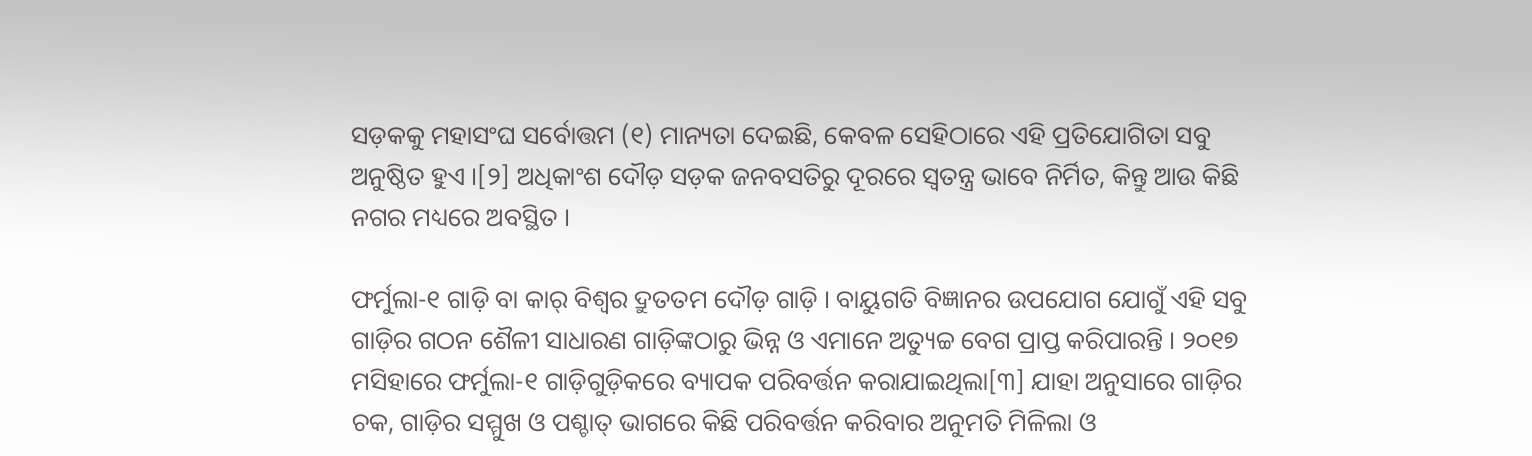ସଡ଼କକୁ ମହାସଂଘ ସର୍ବୋତ୍ତମ (୧) ମାନ୍ୟତା ଦେଇଛି, କେବଳ ସେହିଠାରେ ଏହି ପ୍ରତିଯୋଗିତା ସବୁ ଅନୁଷ୍ଠିତ ହୁଏ ।[୨] ଅଧିକାଂଶ ଦୌଡ଼ ସଡ଼କ ଜନବସତିରୁ ଦୂରରେ ସ୍ୱତନ୍ତ୍ର ଭାବେ ନିର୍ମିତ, କିନ୍ତୁ ଆଉ କିଛି ନଗର ମଧ୍ୟରେ ଅବସ୍ଥିତ ।

ଫର୍ମୁଲା-୧ ଗାଡ଼ି ବା କାର୍ ବିଶ୍ୱର ଦ୍ରୁତତମ ଦୌଡ଼ ଗାଡ଼ି । ବାୟୁଗତି ବିଜ୍ଞାନର ଉପଯୋଗ ଯୋଗୁଁ ଏହି ସବୁ ଗାଡ଼ିର ଗଠନ ଶୈଳୀ ସାଧାରଣ ଗାଡ଼ିଙ୍କଠାରୁ ଭିନ୍ନ ଓ ଏମାନେ ଅତ୍ୟୁଚ୍ଚ ବେଗ ପ୍ରାପ୍ତ କରିପାରନ୍ତି । ୨୦୧୭ ମସିହାରେ ଫର୍ମୁଲା-୧ ଗାଡ଼ିଗୁଡ଼ିକରେ ବ୍ୟାପକ ପରିବର୍ତ୍ତନ କରାଯାଇଥିଲା[୩] ଯାହା ଅନୁସାରେ ଗାଡ଼ିର ଚକ, ଗାଡ଼ିର ସମ୍ମୁଖ ଓ ପଶ୍ଚାତ୍ ଭାଗରେ କିଛି ପରିବର୍ତ୍ତନ କରିବାର ଅନୁମତି ମିଳିଲା ଓ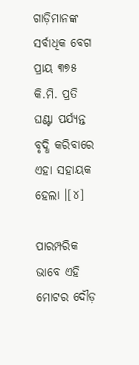ଗାଡ଼ିମାନଙ୍କ ସର୍ବାଧିକ ବେଗ ପ୍ରାୟ ୩୭୫ କି.ମି. ପ୍ରତି ଘଣ୍ଟା ପର୍ଯ୍ୟନ୍ତ ବୃଦ୍ଧି କରିବାରେ ଏହା ସହାୟକ ହେଲା ।[୪]

ପାରମ୍ପରିକ ଭାବେ ଏହି ମୋଟର ଦୌଡ଼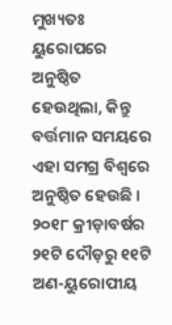ମୁଖ୍ୟତଃ ୟୁରୋପରେ ଅନୁଷ୍ଠିତ ହେଉଥିଲା, କିନ୍ତୁ ବର୍ତ୍ତମାନ ସମୟରେ ଏହା ସମଗ୍ର ବିଶ୍ୱରେ ଅନୁଷ୍ଠିତ ହେଉଛି । ୨୦୧୮ କ୍ରୀଡ଼ାବର୍ଷର ୨୧ଟି ଦୌଡ଼ରୁ ୧୧ଟି ଅଣ-ୟୁରୋପୀୟ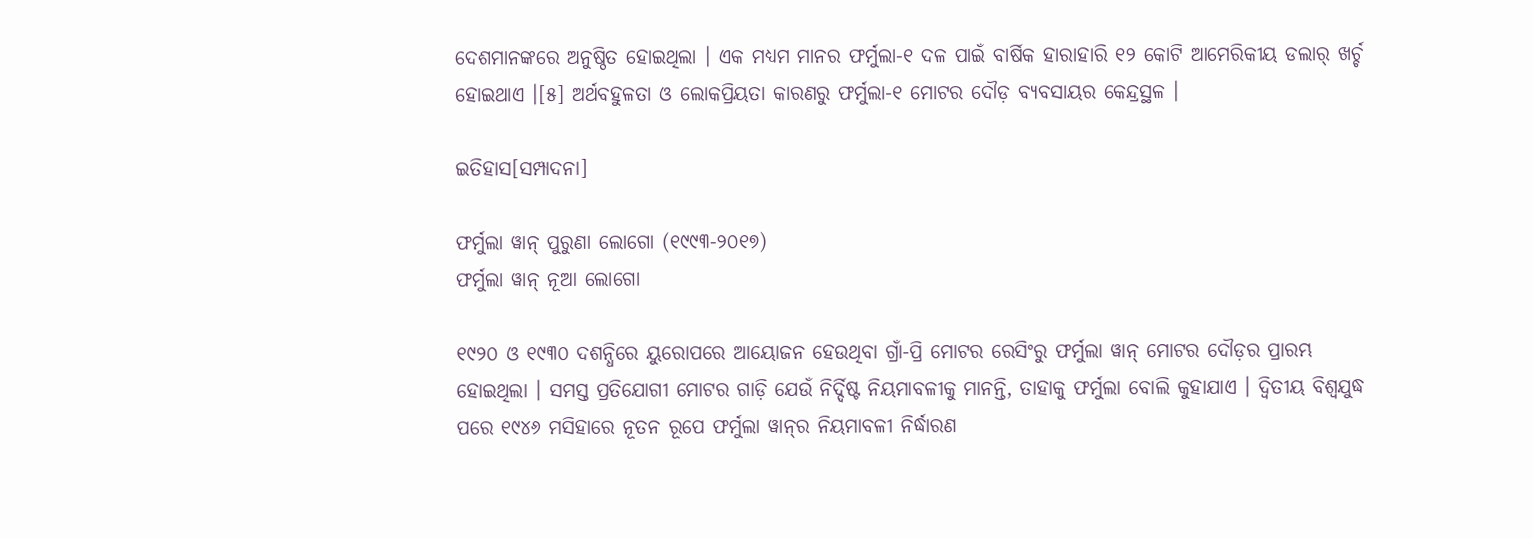ଦେଶମାନଙ୍କରେ ଅନୁଷ୍ଠିତ ହୋଇଥିଲା । ଏକ ମଧ୍ୟମ ମାନର ଫର୍ମୁଲା-୧ ଦଳ ପାଇଁ ବାର୍ଷିକ ହାରାହାରି ୧୨ କୋଟି ଆମେରିକୀୟ ଡଲାର୍ ଖର୍ଚ୍ଚ ହୋଇଥାଏ ।[୫] ଅର୍ଥବହୁଳତା ଓ ଲୋକପ୍ରିୟତା କାରଣରୁ ଫର୍ମୁଲା-୧ ମୋଟର ଦୌଡ଼ ବ୍ୟବସାୟର କେନ୍ଦ୍ରସ୍ଥଳ ।

ଇତିହାସ[ସମ୍ପାଦନା]

ଫର୍ମୁଲା ୱାନ୍ ପୁରୁଣା ଲୋଗୋ ‍‌(୧୯୯୩-୨୦୧୭)
ଫର୍ମୁଲା ୱାନ୍ ନୂଆ ଲୋଗୋ

୧୯୨୦ ଓ ୧୯୩୦ ଦଶନ୍ଧିରେ ୟୁରୋପରେ ଆୟୋଜନ ହେଉଥିବା ଗ୍ରାଁ-ପ୍ରି ମୋଟର ରେସିଂରୁ ଫର୍ମୁଲା ୱାନ୍ ମୋଟର ଦୌଡ଼ର ପ୍ରାରମ୍ଭ ହୋଇଥିଲା । ସମସ୍ତ ପ୍ରତିଯୋଗୀ ମୋଟର ଗାଡ଼ି ଯେଉଁ ନିର୍ଦ୍ଦିଷ୍ଟ ନିୟମାବଳୀକୁ ମାନନ୍ତି, ତାହାକୁ ଫର୍ମୁଲା ବୋଲି କୁହାଯାଏ । ଦ୍ୱିତୀୟ ବିଶ୍ୱଯୁଦ୍ଧ ପରେ ୧୯୪୬ ମସିହାରେ ନୂତନ ରୂପେ ଫର୍ମୁଲା ୱାନ୍‍ର ନିୟମାବଳୀ ନିର୍ଦ୍ଧାରଣ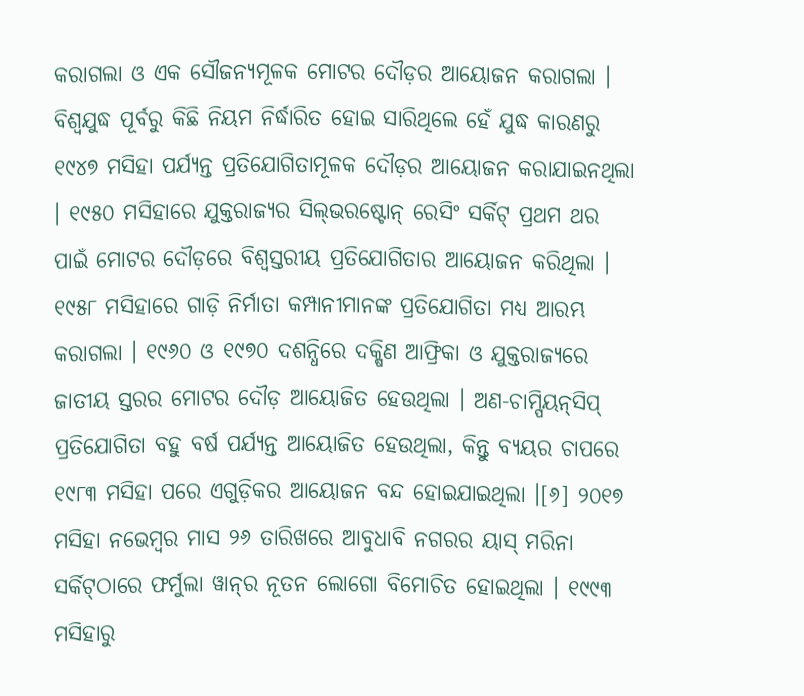କରାଗଲା ଓ ଏକ ସୌଜନ୍ୟମୂଳକ ମୋଟର ଦୌଡ଼ର ଆୟୋଜନ କରାଗଲା । ବିଶ୍ୱଯୁଦ୍ଧ ପୂର୍ବରୁ କିଛି ନିୟମ ନିର୍ଦ୍ଧାରିତ ହୋଇ ସାରିଥିଲେ ହେଁ ଯୁଦ୍ଧ କାରଣରୁ ୧୯୪୭ ମସିହା ପର୍ଯ୍ୟନ୍ତ ପ୍ରତିଯୋଗିତାମୂଳକ ଦୌଡ଼ର ଆୟୋଜନ କରାଯାଇନଥିଲା । ୧୯୫୦ ମସିହାରେ ଯୁକ୍ତରାଜ୍ୟର ସିଲ୍‍ଭରଷ୍ଟୋନ୍ ରେସିଂ ସର୍କିଟ୍ ପ୍ରଥମ ଥର ପାଇଁ ମୋଟର ଦୌଡ଼ରେ ବିଶ୍ୱସ୍ତରୀୟ ପ୍ରତିଯୋଗିତାର ଆୟୋଜନ କରିଥିଲା । ୧୯୫୮ ମସିହାରେ ଗାଡ଼ି ନିର୍ମାତା କମ୍ପାନୀମାନଙ୍କ ପ୍ରତିଯୋଗିତା ମଧ୍ୟ ଆରମ୍ଭ କରାଗଲା । ୧୯୬୦ ଓ ୧୯୭୦ ଦଶନ୍ଧିରେ ଦକ୍ଷିଣ ଆଫ୍ରିକା ଓ ଯୁକ୍ତରାଜ୍ୟରେ ଜାତୀୟ ସ୍ତରର ମୋଟର ଦୌଡ଼ ଆୟୋଜିତ ହେଉଥିଲା । ଅଣ-ଚାମ୍ପିୟନ୍‍ସିପ୍ ପ୍ରତିଯୋଗିତା ବହୁ ବର୍ଷ ପର୍ଯ୍ୟନ୍ତ ଆୟୋଜିତ ହେଉଥିଲା, କିନ୍ତୁ ବ୍ୟୟର ଚାପରେ ୧୯୮୩ ମସିହା ପରେ ଏଗୁଡ଼ିକର ଆୟୋଜନ ବନ୍ଦ ହୋଇଯାଇଥିଲା ।[୬] ୨୦୧୭ ମସିହା ନଭେମ୍ବର ମାସ ୨୬ ତାରିଖରେ ଆବୁଧାବି ନଗରର ୟାସ୍ ମରିନା ସର୍କିଟ୍‍ଠାରେ ଫର୍ମୁଲା ୱାନ୍‍ର ନୂତନ ଲୋଗୋ ବିମୋଚିତ ହୋଇଥିଲା । ୧୯୯୩ ମସିହାରୁ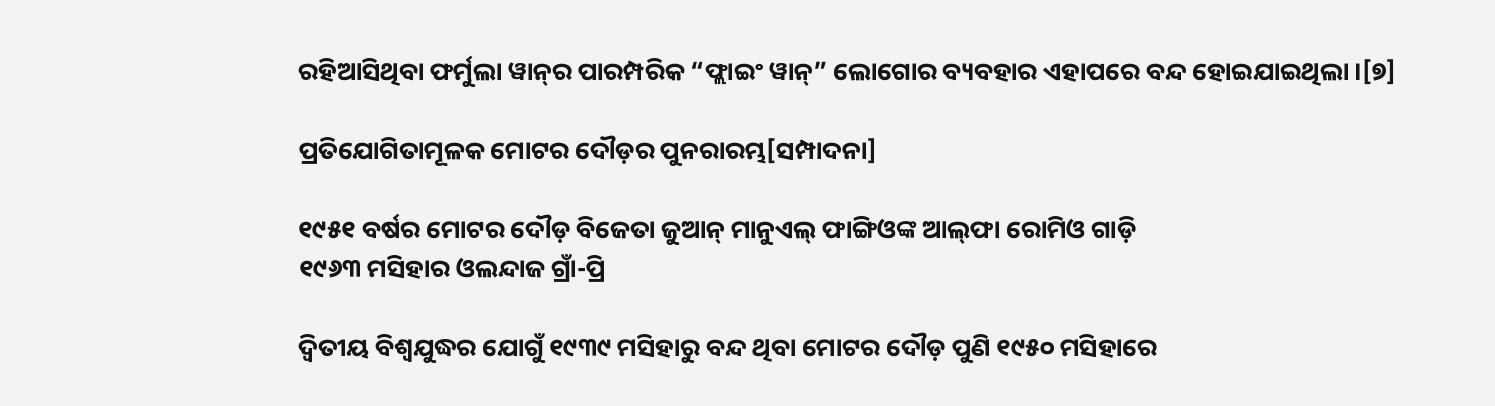ରହିଆସିଥିବା ଫର୍ମୁଲା ୱାନ୍‍ର ପାରମ୍ପରିକ “ଫ୍ଲାଇଂ ୱାନ୍” ଲୋଗୋର ବ୍ୟବହାର ଏହାପରେ ବନ୍ଦ ହୋଇଯାଇଥିଲା ।[୭]

ପ୍ରତିଯୋଗିତାମୂଳକ ମୋଟର ଦୌଡ଼ର ପୁନରାରମ୍ଭ[ସମ୍ପାଦନା]

୧୯୫୧ ବର୍ଷର ମୋଟର ଦୌଡ଼ ବିଜେତା ଜୁଆନ୍ ମାନୁଏଲ୍ ଫାଙ୍ଗିଓଙ୍କ ଆଲ୍‍ଫା ରୋମିଓ ଗାଡ଼ି
୧୯୬୩ ମସିହାର ଓଲନ୍ଦାଜ ଗ୍ରାଁ-ପ୍ରି

ଦ୍ୱିତୀୟ ବିଶ୍ୱଯୁଦ୍ଧର ଯୋଗୁଁ ୧୯୩୯ ମସିହାରୁ ବନ୍ଦ ଥିବା ମୋଟର ଦୌଡ଼ ପୁଣି ୧୯୫୦ ମସିହାରେ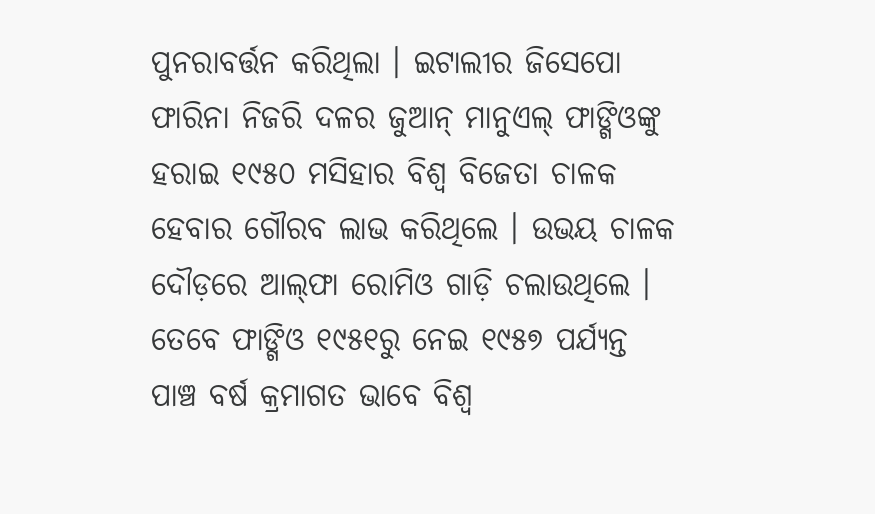ପୁନରାବର୍ତ୍ତନ କରିଥିଲା । ଇଟାଲୀର ଜିସେପୋ ଫାରିନା ନିଜରି ଦଳର ଜୁଆନ୍ ମାନୁଏଲ୍ ଫାଙ୍ଗିଓଙ୍କୁ ହରାଇ ୧୯୫୦ ମସିହାର ବିଶ୍ୱ ବିଜେତା ଚାଳକ ହେବାର ଗୌରବ ଲାଭ କରିଥିଲେ । ଉଭୟ ଚାଳକ ଦୌଡ଼ରେ ଆଲ୍‍ଫା ରୋମିଓ ଗାଡ଼ି ଚଲାଉଥିଲେ । ତେବେ ଫାଙ୍ଗିଓ ୧୯୫୧ରୁ ନେଇ ୧୯୫୭ ପର୍ଯ୍ୟନ୍ତ ପାଞ୍ଚ ବର୍ଷ କ୍ରମାଗତ ଭାବେ ବିଶ୍ୱ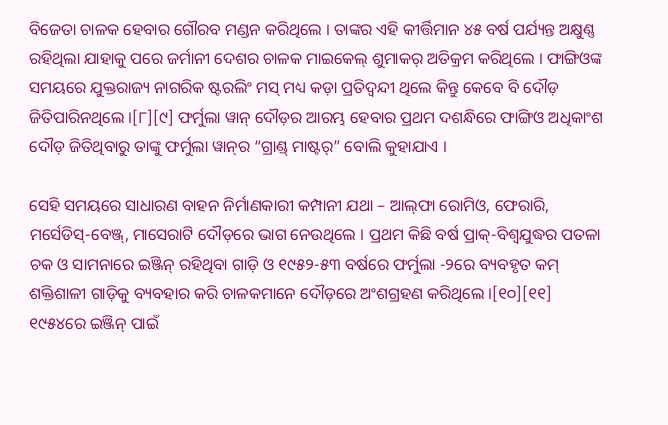ବିଜେତା ଚାଳକ ହେବାର ଗୌରବ ମଣ୍ଡନ କରିଥିଲେ । ତାଙ୍କର ଏହି କୀର୍ତ୍ତିମାନ ୪୫ ବର୍ଷ ପର୍ଯ୍ୟନ୍ତ ଅକ୍ଷୁଣ୍ଣ ରହିଥିଲା ଯାହାକୁ ପରେ ଜର୍ମାନୀ ଦେଶର ଚାଳକ ମାଇକେଲ୍ ଶୁମାକର୍ ଅତିକ୍ରମ କରିଥିଲେ । ଫାଙ୍ଗିଓଙ୍କ ସମୟରେ ଯୁକ୍ତରାଜ୍ୟ ନାଗରିକ ଷ୍ଟରଲିଂ ମସ୍ ମଧ୍ୟ କଡ଼ା ପ୍ରତିଦ୍ୱନ୍ଦୀ ଥିଲେ କିନ୍ତୁ କେବେ ବି ଦୌଡ଼ ଜିତିପାରିନଥିଲେ ।[୮][୯] ଫର୍ମୁଲା ୱାନ୍ ଦୌଡ଼ର ଆରମ୍ଭ ହେବାର ପ୍ରଥମ ଦଶନ୍ଧିରେ ଫାଙ୍ଗିଓ ଅଧିକାଂଶ ଦୌଡ଼ ଜିତିଥିବାରୁ ତାଙ୍କୁ ଫର୍ମୁଲା ୱାନ୍‍ର “ଗ୍ରାଣ୍ଡ୍ ମାଷ୍ଟର୍” ବୋଲି କୁହାଯାଏ ।

ସେହି ସମୟରେ ସାଧାରଣ ବାହନ ନିର୍ମାଣକାରୀ କମ୍ପାନୀ ଯଥା – ଆଲ୍‍ଫା ରୋମିଓ, ଫେରାରି, ମର୍ସେଡିସ୍-ବେଞ୍ଜ୍, ମାସେରାଟି ଦୌଡ଼ରେ ଭାଗ ନେଉଥିଲେ । ପ୍ରଥମ କିଛି ବର୍ଷ ପ୍ରାକ୍-ବିଶ୍ୱଯୁଦ୍ଧର ପତଳା ଚକ ଓ ସାମନାରେ ଇଞ୍ଜିନ୍ ରହିଥିବା ଗାଡ଼ି ଓ ୧୯୫୨-୫୩ ବର୍ଷରେ ଫର୍ମୁଲା -୨ରେ ବ୍ୟବହୃତ କମ୍ ଶକ୍ତିଶାଳୀ ଗାଡ଼ିକୁ ବ୍ୟବହାର କରି ଚାଳକମାନେ ଦୌଡ଼ରେ ଅଂଶଗ୍ରହଣ କରିଥିଲେ ।[୧୦][୧୧] ୧୯୫୪ରେ ଇଞ୍ଜିନ୍ ପାଇଁ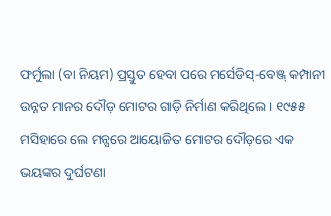ଫର୍ମୁଲା (ବା ନିୟମ) ପ୍ରସ୍ତୁତ ହେବା ପରେ ମର୍ସେଡିସ୍-ବେଞ୍ଜ୍ କମ୍ପାନୀ ଉନ୍ନତ ମାନର ଦୌଡ଼ ମୋଟର ଗାଡ଼ି ନିର୍ମାଣ କରିଥିଲେ । ୧୯୫୫ ମସିହାରେ ଲେ ମନ୍ସରେ ଆୟୋଜିତ ମୋଟର ଦୌଡ଼ରେ ଏକ ଭୟଙ୍କର ଦୁର୍ଘଟଣା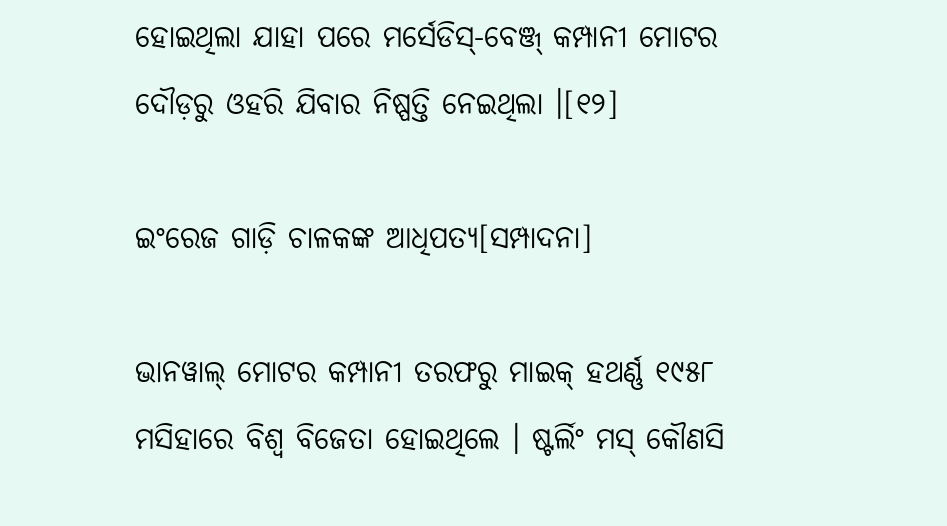ହୋଇଥିଲା ଯାହା ପରେ ମର୍ସେଡିସ୍-ବେଞ୍ଜ୍ କମ୍ପାନୀ ମୋଟର ଦୌଡ଼ରୁ ଓହରି ଯିବାର ନିଷ୍ପତ୍ତି ନେଇଥିଲା ।[୧୨]

ଇଂରେଜ ଗାଡ଼ି ଚାଳକଙ୍କ ଆଧିପତ୍ୟ[ସମ୍ପାଦନା]

ଭାନୱାଲ୍ ମୋଟର କମ୍ପାନୀ ତରଫରୁ ମାଇକ୍ ହଥର୍ଣ୍ଣ ୧୯୫୮ ମସିହାରେ ବିଶ୍ୱ ବିଜେତା ହୋଇଥିଲେ । ଷ୍ଟର୍ଲିଂ ମସ୍ କୌଣସି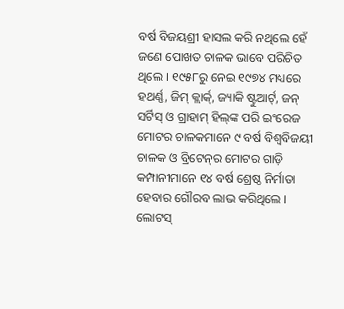ବର୍ଷ ବିଜୟଶ୍ରୀ ହାସଲ କରି ନଥିଲେ ହେଁ ଜଣେ ପୋଖତ ଚାଳକ ଭାବେ ପରିଚିତ ଥିଲେ । ୧୯୫୮ରୁ ନେଇ ୧୯୭୪ ମଧ୍ୟରେ ହଥର୍ଣ୍ଣ, ଜିମ୍ କ୍ଲାର୍କ୍, ଜ୍ୟାକି ଷ୍ଟୁଆର୍ଟ୍, ଜନ୍ ସର୍ଟିସ୍ ଓ ଗ୍ରାହାମ୍ ହିଲ୍‍ଙ୍କ ପରି ଇଂରେଜ ମୋଟର ଚାଳକମାନେ ୯ ବର୍ଷ ବିଶ୍ୱବିଜୟୀ ଚାଳକ ଓ ବ୍ରିଟେନ୍‍ର ମୋଟର ଗାଡ଼ି କମ୍ପାନୀମାନେ ୧୪ ବର୍ଷ ଶ୍ରେଷ୍ଠ ନିର୍ମାତା ହେବାର ଗୌରବ ଲାଭ କରିଥିଲେ । ଲୋଟସ୍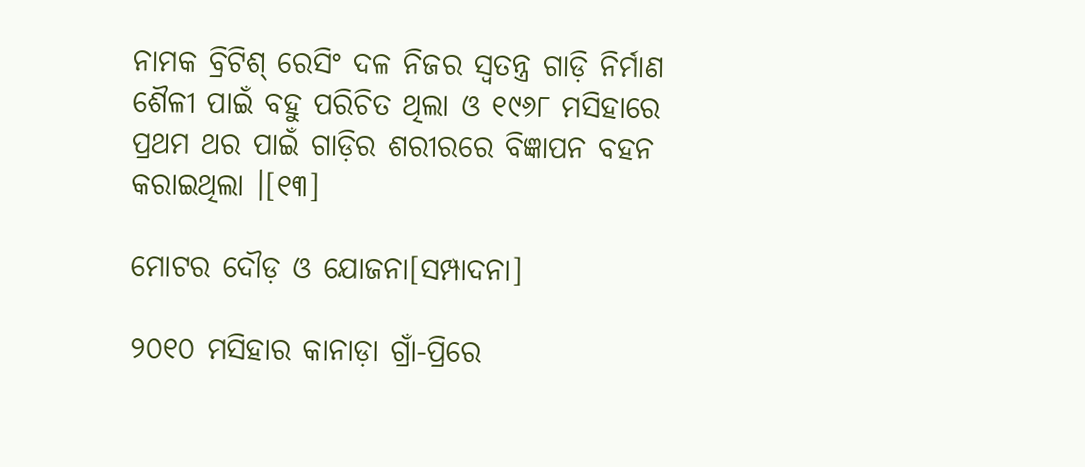ନାମକ ବ୍ରିଟିଶ୍ ରେସିଂ ଦଳ ନିଜର ସ୍ୱତନ୍ତ୍ର ଗାଡ଼ି ନିର୍ମାଣ ଶୈଳୀ ପାଇଁ ବହୁ ପରିଚିତ ଥିଲା ଓ ୧୯୬୮ ମସିହାରେ ପ୍ରଥମ ଥର ପାଇଁ ଗାଡ଼ିର ଶରୀରରେ ବିଜ୍ଞାପନ ବହନ କରାଇଥିଲା ।[୧୩]

ମୋଟର ଦୌଡ଼ ଓ ଯୋଜନା[ସମ୍ପାଦନା]

୨୦୧୦ ମସିହାର କାନାଡ଼ା ଗ୍ରାଁ-ପ୍ରିରେ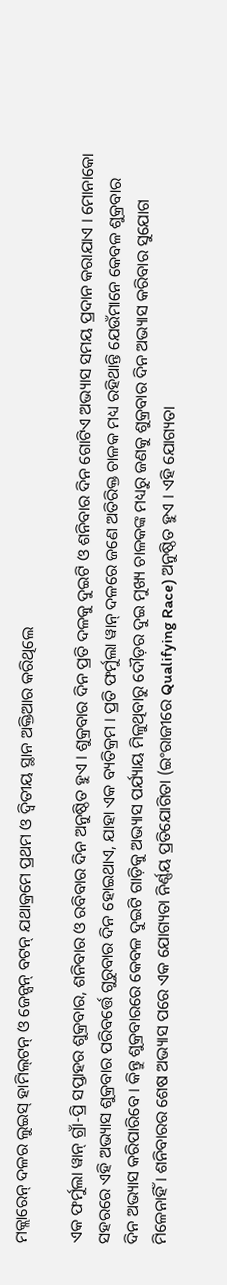ମକ୍ଲାରେନ୍ ଦଳର ଲୁଇସ୍ ହାମିଲ୍‍ଟନ୍ ଓ ଜେନ୍ସନ୍ ବଟନ୍ ଯଥାକ୍ରମେ ପ୍ରଥମ ଓ ଦ୍ୱିତୀୟ ସ୍ଥାନ ଅକ୍ତିଆର କରିଥିଲେ

ଏକ ଫର୍ମୁଲା ୱାନ୍ ଗ୍ରାଁ-ପ୍ରି ସପ୍ତାହର ଶୁକ୍ରବାର, ଶନିବାର ଓ ରବିବାର ଦିନ ଅନୁଷ୍ଠିତ ହୁଏ । ଶୁକ୍ରବାର ଦିନ ପ୍ରତି ଦଳକୁ ଦୁଇଟି ଓ ଶନିବାର ଦିନ ଗୋଟିଏ ଅଭ୍ୟାସ ସମୟ ପ୍ରଦାନ କରାଯାଏ । ମୋନାକୋ ସହରରେ ଏହି ଅଭ୍ୟାସ ଶୁକ୍ରବାର ପରିବର୍ତ୍ତେ ଗୁରୁବାର ଦିନ ହୋଇଥାଏ, ଯାହା ଏକ ବ୍ୟତିକ୍ରମ । ପ୍ରତି ଫର୍ମୁଲା ୱାନ୍ ଦଳରେ ଜଣେ ଅତିରିକ୍ତ ଚାଳକ ମଧ୍ୟ ରହିଥାନ୍ତି ଯେଉଁମାନେ କେବଳ ଶୁକ୍ରବାର ଦିନ ଅଭ୍ୟାସ କରିପାରିବେ । କିନ୍ତୁ ଶୁକ୍ରବାରରେ କେବଳ ଦୁଇଟି ଗାଡ଼ିକୁ ଅଭ୍ୟାସ ପର୍ଯ୍ୟାୟ ମିଳୁଥିବାରୁ ଦୌଡ଼ର ଦୁଇ ମୁଖ୍ୟ ଚାଳକଙ୍କ ମଧ୍ୟରୁ ଜଣକୁ ଶୁକ୍ରବାର ଦିନ ଅଭ୍ୟାସ କରିବାର ସୁଯୋଗ ମିଳେନାହିଁ । ଶନିବାରର ଶେଷ ଅଭ୍ୟାସ ପରେ ଏକ ଯୋଗ୍ୟତା ନିର୍ଣ୍ଣୟ ପ୍ରତିଯୋଗିତା (ଇଂରାଜୀରେ Qualifying Race) ଅନୁଷ୍ଠିତ ହୁଏ । ଏହି ଯୋଗ୍ୟତା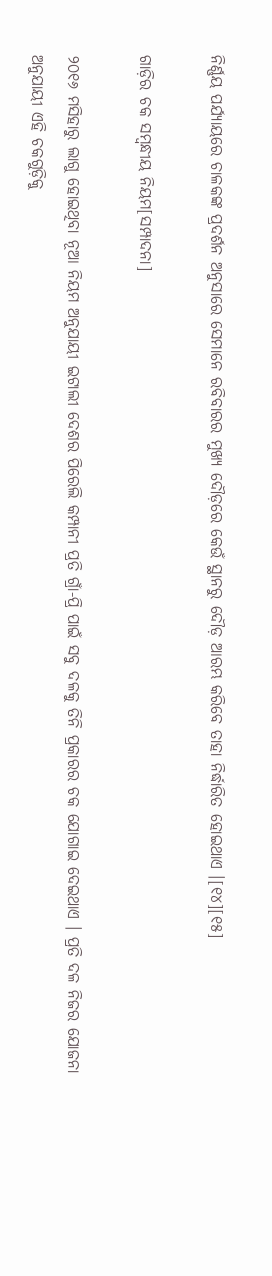ନିର୍ଣ୍ଣୟ ପର୍ଯ୍ୟାୟରେ ଚାଳକଙ୍କ ପ୍ରଦର୍ଶନ ଅନୁସାରେ ସେମାନେ ରବିବାରର ମୁଖ୍ୟ ଦୌଡ଼ରେ କେଉଁ ସ୍ଥାନରୁ ଦୌଡ଼ ଆରମ୍ଭ କରିବେ ତାହା ନିର୍ଦ୍ଧାରିତ ହୋଇଥାଏ ।[୧୪][୧୫]

ଗାଡ଼ିର ଚକ ସମ୍ବନ୍ଧୀୟ ନିୟମ[ସମ୍ପାଦନା]

୨୦୧୬ ମସିହାରୁ ଲାଗୁ ହୋଇଥିବା ନୂଆ ନିୟମ ଅନୁଯାୟୀ ଇଟାଲୀ ଦେଶର ପିରେଲି କମ୍ପାନୀ ପ୍ରତି ଗ୍ରାଁ-ପ୍ରି ପାଇଁ ସବୁ ଦଳକୁ ତିନି ପ୍ରକାରର ଚକ ଯୋଗାଇ ଦେଇଥାଏ । ପ୍ରତି ଦଳ ନିଜର ଯୋଜନା ଅନୁଯାୟୀ ଏହି ଚକଗୁଡ଼ିକୁ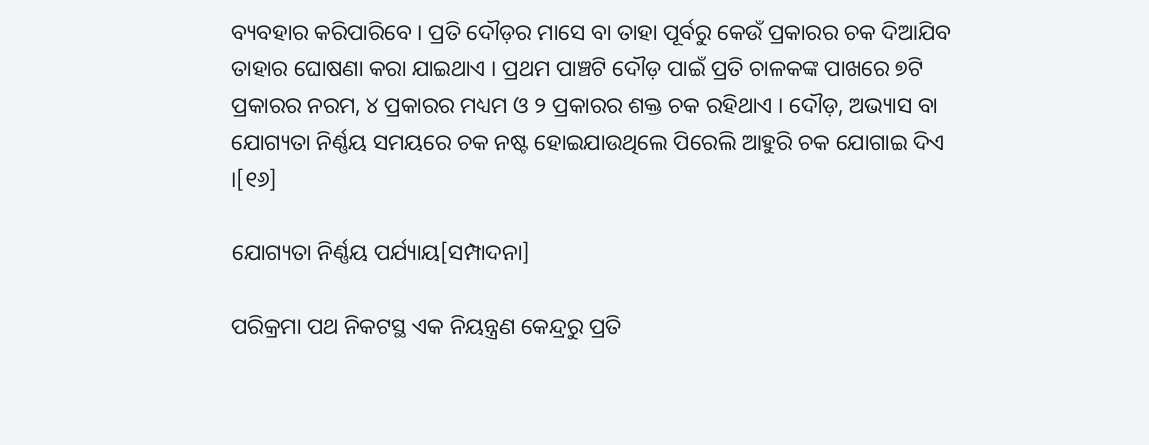ବ୍ୟବହାର କରିପାରିବେ । ପ୍ରତି ଦୌଡ଼ର ମାସେ ବା ତାହା ପୂର୍ବରୁ କେଉଁ ପ୍ରକାରର ଚକ ଦିଆଯିବ ତାହାର ଘୋଷଣା କରା ଯାଇଥାଏ । ପ୍ରଥମ ପାଞ୍ଚଟି ଦୌଡ଼ ପାଇଁ ପ୍ରତି ଚାଳକଙ୍କ ପାଖରେ ୭ଟି ପ୍ରକାରର ନରମ, ୪ ପ୍ରକାରର ମଧ୍ୟମ ଓ ୨ ପ୍ରକାରର ଶକ୍ତ ଚକ ରହିଥାଏ । ଦୌଡ଼, ଅଭ୍ୟାସ ବା ଯୋଗ୍ୟତା ନିର୍ଣ୍ଣୟ ସମୟରେ ଚକ ନଷ୍ଟ ହୋଇଯାଉଥିଲେ ପିରେଲି ଆହୁରି ଚକ ଯୋଗାଇ ଦିଏ ।[୧୬]

ଯୋଗ୍ୟତା ନିର୍ଣ୍ଣୟ ପର୍ଯ୍ୟାୟ[ସମ୍ପାଦନା]

ପରିକ୍ରମା ପଥ ନିକଟସ୍ଥ ଏକ ନିୟନ୍ତ୍ରଣ କେନ୍ଦ୍ରରୁ ପ୍ରତି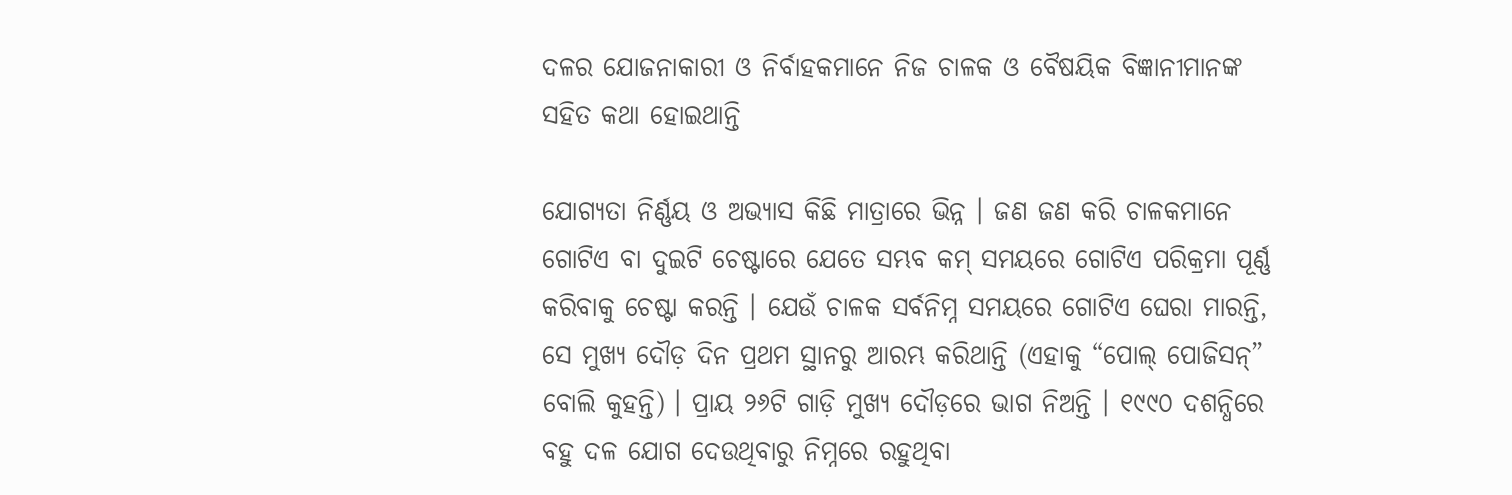ଦଳର ଯୋଜନାକାରୀ ଓ ନିର୍ବାହକମାନେ ନିଜ ଚାଳକ ଓ ବୈଷୟିକ ବିଜ୍ଞାନୀମାନଙ୍କ ସହିତ କଥା ହୋଇଥାନ୍ତି

ଯୋଗ୍ୟତା ନିର୍ଣ୍ଣୟ ଓ ଅଭ୍ୟାସ କିଛି ମାତ୍ରାରେ ଭିନ୍ନ । ଜଣ ଜଣ କରି ଚାଳକମାନେ ଗୋଟିଏ ବା ଦୁଇଟି ଚେଷ୍ଟାରେ ଯେତେ ସମ୍ଭବ କମ୍ ସମୟରେ ଗୋଟିଏ ପରିକ୍ରମା ପୂର୍ଣ୍ଣ କରିବାକୁ ଚେଷ୍ଟା କରନ୍ତି । ଯେଉଁ ଚାଳକ ସର୍ବନିମ୍ନ ସମୟରେ ଗୋଟିଏ ଘେରା ମାରନ୍ତି, ସେ ମୁଖ୍ୟ ଦୌଡ଼ ଦିନ ପ୍ରଥମ ସ୍ଥାନରୁ ଆରମ୍ଭ କରିଥାନ୍ତି (ଏହାକୁ “ପୋଲ୍ ପୋଜିସନ୍” ବୋଲି କୁହନ୍ତି) । ପ୍ରାୟ ୨୬ଟି ଗାଡ଼ି ମୁଖ୍ୟ ଦୌଡ଼ରେ ଭାଗ ନିଅନ୍ତି । ୧୯୯୦ ଦଶନ୍ଧିରେ ବହୁ ଦଳ ଯୋଗ ଦେଉଥିବାରୁ ନିମ୍ନରେ ରହୁଥିବା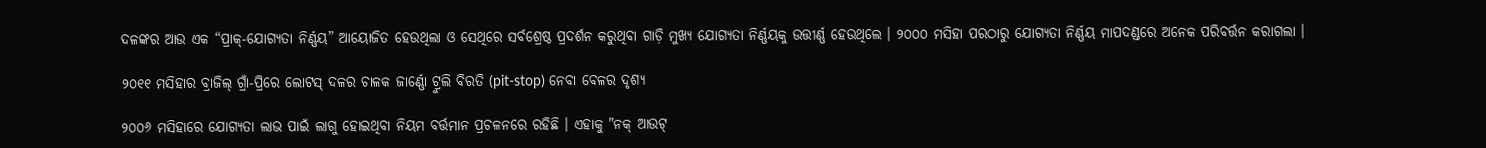ଦଳଙ୍କର ଆଉ ଏକ “ପ୍ରାକ୍-ଯୋଗ୍ୟତା ନିର୍ଣ୍ଣୟ” ଆୟୋଜିତ ହେଉଥିଲା ଓ ସେଥିରେ ସର୍ବଶ୍ରେଷ୍ଠ ପ୍ରଦର୍ଶନ କରୁଥିବା ଗାଡ଼ି ମୁଖ୍ୟ ଯୋଗ୍ୟତା ନିର୍ଣ୍ଣୟକୁ ଉତ୍ତୀର୍ଣ୍ଣ ହେଉଥିଲେ । ୨୦୦୦ ମସିହା ପରଠାରୁ ଯୋଗ୍ୟତା ନିର୍ଣ୍ଣୟ ମାପଦଣ୍ଡରେ ଅନେକ ପରିବର୍ତ୍ତନ କରାଗଲା ।

୨୦୧୧ ମସିହାର ବ୍ରାଜିଲ୍ ଗ୍ରାଁ-ପ୍ରିରେ ଲୋଟସ୍ ଦଳର ଚାଳକ ଜାର୍ଣ୍ଣୋ ଟ୍ରୁଲି ବିରତି (pit-stop) ନେବା ବେଳର ଦୃଶ୍ୟ

୨୦୦୬ ମସିହାରେ ଯୋଗ୍ୟତା ଲାଭ ପାଇଁ ଲାଗୁ ହୋଇଥିବା ନିୟମ ବର୍ତ୍ତମାନ ପ୍ରଚଳନରେ ରହିଛି । ଏହାକୁ "ନକ୍ ଆଉଟ୍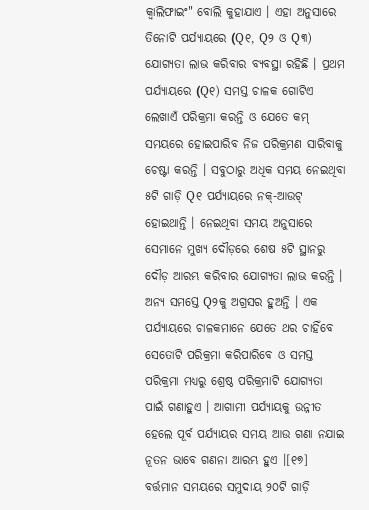କ୍ୱାଲିଫାଇଂ" ବୋଲି କୁହାଯାଏ । ଏହା ଅନୁସାରେ ତିନୋଟି ପର୍ଯ୍ୟାୟରେ (Q୧, Q୨ ଓ Q୩) ଯୋଗ୍ୟତା ଲାଭ କରିବାର ବ୍ୟବସ୍ଥା ରହିଛି । ପ୍ରଥମ ପର୍ଯ୍ୟାୟରେ (Q୧) ସମସ୍ତ ଚାଳକ ଗୋଟିଏ ଲେଖାଏଁ ପରିକ୍ରମା କରନ୍ତି ଓ ଯେତେ କମ୍ ସମୟରେ ହୋଇପାରିବ ନିଜ ପରିକ୍ରମଣ ସାରିବାକୁ ଚେଷ୍ଟା କରନ୍ତି । ସବୁଠାରୁ ଅଧିକ ସମୟ ନେଇଥିବା ୫ଟି ଗାଡ଼ି Q୧ ପର୍ଯ୍ୟାୟରେ ନକ୍-ଆଉଟ୍ ହୋଇଥାନ୍ତି । ନେଇଥିବା ସମୟ ଅନୁସାରେ ସେମାନେ ମୁଖ୍ୟ ଦୌଡ଼ରେ ଶେଷ ୫ଟି ସ୍ଥାନରୁ ଦୌଡ଼ ଆରମ୍ଭ କରିବାର ଯୋଗ୍ୟତା ଲାଭ କରନ୍ତି । ଅନ୍ୟ ସମସ୍ତେ Q୨କୁ ଅଗ୍ରସର ହୁଅନ୍ତି । ଏକ ପର୍ଯ୍ୟାୟରେ ଚାଳକମାନେ ଯେତେ ଥର ଚାହିଁବେ ସେତୋଟି ପରିକ୍ରମା କରିପାରିବେ ଓ ସମସ୍ତ ପରିକ୍ରମା ମଧ୍ୟରୁ ଶ୍ରେଷ୍ଠ ପରିକ୍ରମାଟି ଯୋଗ୍ୟତା ପାଇଁ ଗଣାହୁଏ । ଆଗାମୀ ପର୍ଯ୍ୟାୟକୁ ଉନ୍ନୀତ ହେଲେ ପୂର୍ବ ପର୍ଯ୍ୟାୟର ସମୟ ଆଉ ଗଣା ନଯାଇ ନୂତନ ଭାବେ ଗଣନା ଆରମ୍ଭ ହୁଏ ।[୧୭] ବର୍ତ୍ତମାନ ସମୟରେ ସମୁଦାୟ ୨୦ଟି ଗାଡ଼ି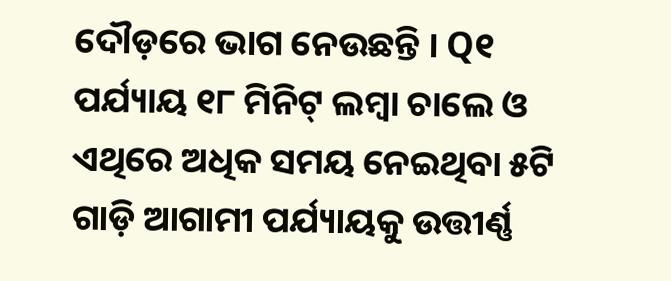ଦୌଡ଼ରେ ଭାଗ ନେଉଛନ୍ତି । Q୧ ପର୍ଯ୍ୟାୟ ୧୮ ମିନିଟ୍ ଲମ୍ବା ଚାଲେ ଓ ଏଥିରେ ଅଧିକ ସମୟ ନେଇଥିବା ୫ଟି ଗାଡ଼ି ଆଗାମୀ ପର୍ଯ୍ୟାୟକୁ ଉତ୍ତୀର୍ଣ୍ଣ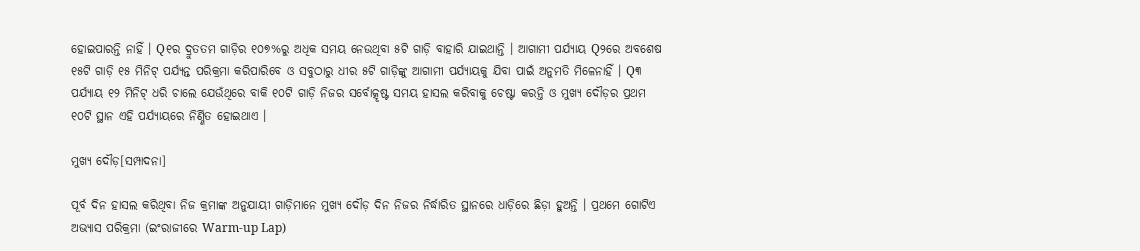ହୋଇପାରନ୍ତି ନାହିଁ । Q୧ର ଦ୍ରୁତତମ ଗାଡ଼ିର ୧୦୭%ରୁ ଅଧିକ ସମୟ ନେଉଥିବା ୫ଟି ଗାଡ଼ି ବାହାରି ଯାଇଥାନ୍ତି । ଆଗାମୀ ପର୍ଯ୍ୟାୟ Q୨ରେ ଅବଶେଷ ୧୫ଟି ଗାଡ଼ି ୧୫ ମିନିଟ୍ ପର୍ଯ୍ୟନ୍ତ ପରିକ୍ରମା କରିପାରିବେ ଓ ସବୁଠାରୁ ଧୀର ୫ଟି ଗାଡ଼ିଙ୍କୁ ଆଗାମୀ ପର୍ଯ୍ୟାୟକୁ ଯିବା ପାଇଁ ଅନୁମତି ମିଳେନାହିଁ । Q୩ ପର୍ଯ୍ୟାୟ ୧୨ ମିନିଟ୍ ଧରି ଚାଲେ ଯେଉଁଥିରେ ବାକି ୧୦ଟି ଗାଡ଼ି ନିଜର ସର୍ବୋତ୍କୃଷ୍ଟ ସମୟ ହାସଲ କରିବାକୁ ଚେଷ୍ଟା କରନ୍ତି ଓ ମୁଖ୍ୟ ଦୌଡ଼ର ପ୍ରଥମ ୧୦ଟି ସ୍ଥାନ ଏହି ପର୍ଯ୍ୟାୟରେ ନିର୍ଣ୍ଣିତ ହୋଇଥାଏ ।

ମୁଖ୍ୟ ଦୌଡ଼[ସମ୍ପାଦନା]

ପୂର୍ବ ଦିନ ହାସଲ କରିଥିବା ନିଜ କ୍ରମାଙ୍କ ଅନୁଯାୟୀ ଗାଡ଼ିମାନେ ମୁଖ୍ୟ ଦୌଡ଼ ଦିନ ନିଜର ନିର୍ଦ୍ଧାରିତ ସ୍ଥାନରେ ଧାଡ଼ିରେ ଛିଡ଼ା ହୁଅନ୍ତି । ପ୍ରଥମେ ଗୋଟିଏ ଅଭ୍ୟାସ ପରିକ୍ରମା (ଇଂରାଜୀରେ Warm-up Lap)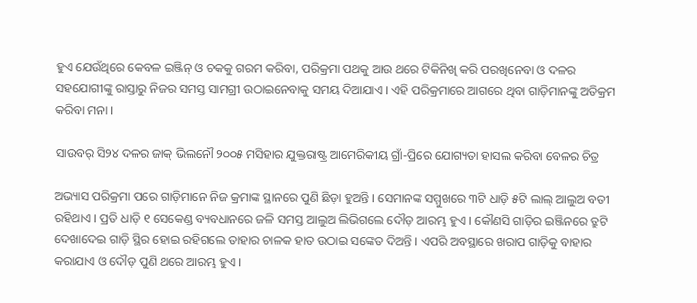ହୁଏ ଯେଉଁଥିରେ କେବଳ ଇଞ୍ଜିନ୍‍ ଓ ଚକକୁ ଗରମ କରିବା, ପରିକ୍ରମା ପଥକୁ ଆଉ ଥରେ ଟିକିନିଖି କରି ପରଖିନେବା ଓ ଦଳର ସହଯୋଗୀଙ୍କୁ ରାସ୍ତାରୁ ନିଜର ସମସ୍ତ ସାମଗ୍ରୀ ଉଠାଇନେବାକୁ ସମୟ ଦିଆଯାଏ । ଏହି ପରିକ୍ରମାରେ ଆଗରେ ଥିବା ଗାଡ଼ିମାନଙ୍କୁ ଅତିକ୍ରମ କରିବା ମନା ।

ସାଉବର୍ ସି୨୪ ଦଳର ଜାକ୍ ଭିଲନୌ ୨୦୦୫ ମସିହାର ଯୁକ୍ତରାଷ୍ଟ୍ର ଆମେରିକୀୟ ଗ୍ରାଁ-ପ୍ରିରେ ଯୋଗ୍ୟତା ହାସଲ କରିବା ବେଳର ଚିତ୍ର

ଅଭ୍ୟାସ ପରିକ୍ରମା ପରେ ଗାଡ଼ିମାନେ ନିଜ କ୍ରମାଙ୍କ ସ୍ଥାନରେ ପୁଣି ଛିଡ଼ା ହୁଅନ୍ତି । ସେମାନଙ୍କ ସମ୍ମୁଖରେ ୩ଟି ଧାଡ଼ି ୫ଟି ଲାଲ୍ ଆଲୁଅ ବତୀ ରହିଥାଏ । ପ୍ରତି ଧାଡ଼ି ୧ ସେକେଣ୍ଡ ବ୍ୟବଧାନରେ ଜଳି ସମସ୍ତ ଆଲୁଅ ଲିଭିଗଲେ ଦୌଡ଼ ଆରମ୍ଭ ହୁଏ । କୌଣସି ଗାଡ଼ିର ଇଞ୍ଜିନରେ ତ୍ରୁଟି ଦେଖାଦେଇ ଗାଡ଼ି ସ୍ଥିର ହୋଇ ରହିଗଲେ ତାହାର ଚାଳକ ହାତ ଉଠାଇ ସଙ୍କେତ ଦିଅନ୍ତି । ଏପରି ଅବସ୍ଥାରେ ଖରାପ ଗାଡ଼ିକୁ ବାହାର କରାଯାଏ ଓ ଦୌଡ଼ ପୁଣି ଥରେ ଆରମ୍ଭ ହୁଏ ।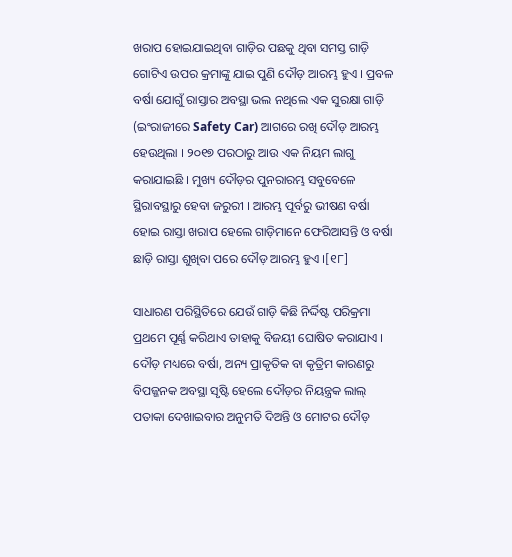ଖରାପ ହୋଇଯାଇଥିବା ଗାଡ଼ିର ପଛକୁ ଥିବା ସମସ୍ତ ଗାଡ଼ି ଗୋଟିଏ ଉପର କ୍ରମାଙ୍କୁ ଯାଇ ପୁଣି ଦୌଡ଼ ଆରମ୍ଭ ହୁଏ । ପ୍ରବଳ ବର୍ଷା ଯୋଗୁଁ ରାସ୍ତାର ଅବସ୍ଥା ଭଲ ନଥିଲେ ଏକ ସୁରକ୍ଷା ଗାଡ଼ି (ଇଂରାଜୀରେ Safety Car) ଆଗରେ ରଖି ଦୌଡ଼ ଆରମ୍ଭ ହେଉଥିଲା । ୨୦୧୭ ପରଠାରୁ ଆଉ ଏକ ନିୟମ ଲାଗୁ କରାଯାଇଛି । ମୁଖ୍ୟ ଦୌଡ଼ର ପୁନରାରମ୍ଭ ସବୁବେଳେ ସ୍ଥିରାବସ୍ଥାରୁ ହେବା ଜରୁରୀ । ଆରମ୍ଭ ପୂର୍ବରୁ ଭୀଷଣ ବର୍ଷା ହୋଇ ରାସ୍ତା ଖରାପ ହେଲେ ଗାଡ଼ିମାନେ ଫେରିଆସନ୍ତି ଓ ବର୍ଷା ଛାଡ଼ି ରାସ୍ତା ଶୁଖିବା ପରେ ଦୌଡ଼ ଆରମ୍ଭ ହୁଏ ।[୧୮]

ସାଧାରଣ ପରିସ୍ଥିତିରେ ଯେଉଁ ଗାଡ଼ି କିଛି ନିର୍ଦ୍ଦିଷ୍ଟ ପରିକ୍ରମା ପ୍ରଥମେ ପୂର୍ଣ୍ଣ କରିଥାଏ ତାହାକୁ ବିଜୟୀ ଘୋଷିତ କରାଯାଏ । ଦୌଡ଼ ମଧ୍ୟରେ ବର୍ଷା, ଅନ୍ୟ ପ୍ରାକୃତିକ ବା କୃତ୍ରିମ କାରଣରୁ ବିପଜ୍ଜନକ ଅବସ୍ଥା ସୃଷ୍ଟି ହେଲେ ଦୌଡ଼ର ନିୟନ୍ତ୍ରକ ଲାଲ୍ ପତାକା ଦେଖାଇବାର ଅନୁମତି ଦିଅନ୍ତି ଓ ମୋଟର ଦୌଡ଼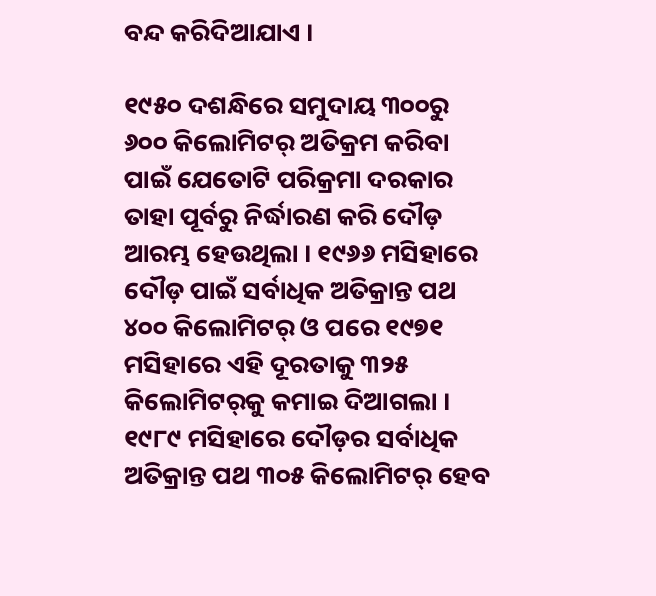ବନ୍ଦ କରିଦିଆଯାଏ ।

୧୯୫୦ ଦଶନ୍ଧିରେ ସମୁଦାୟ ୩୦୦ରୁ ୬୦୦ କିଲୋମିଟର୍ ଅତିକ୍ରମ କରିବା ପାଇଁ ଯେତୋଟି ପରିକ୍ରମା ଦରକାର ତାହା ପୂର୍ବରୁ ନିର୍ଦ୍ଧାରଣ କରି ଦୌଡ଼ ଆରମ୍ଭ ହେଉଥିଲା । ୧୯୬୬ ମସିହାରେ ଦୌଡ଼ ପାଇଁ ସର୍ବାଧିକ ଅତିକ୍ରାନ୍ତ ପଥ ୪୦୦ କିଲୋମିଟର୍ ଓ ପରେ ୧୯୭୧ ମସିହାରେ ଏହି ଦୂରତାକୁ ୩୨୫ କିଲୋମିଟର୍‍କୁ କମାଇ ଦିଆଗଲା । ୧୯୮୯ ମସିହାରେ ଦୌଡ଼ର ସର୍ବାଧିକ ଅତିକ୍ରାନ୍ତ ପଥ ୩୦୫ କିଲୋମିଟର୍ ହେବ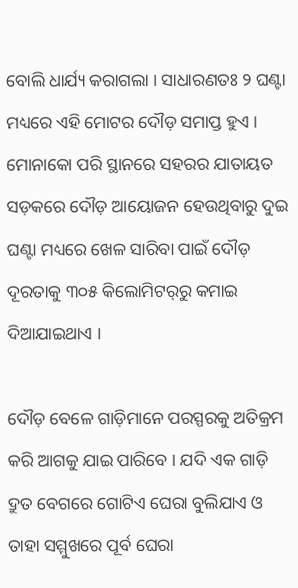ବୋଲି ଧାର୍ଯ୍ୟ କରାଗଲା । ସାଧାରଣତଃ ୨ ଘଣ୍ଟା ମଧ୍ୟରେ ଏହି ମୋଟର ଦୌଡ଼ ସମାପ୍ତ ହୁଏ । ମୋନାକୋ ପରି ସ୍ଥାନରେ ସହରର ଯାତାୟତ ସଡ଼କରେ ଦୌଡ଼ ଆୟୋଜନ ହେଉଥିବାରୁ ଦୁଇ ଘଣ୍ଟା ମଧ୍ୟରେ ଖେଳ ସାରିବା ପାଇଁ ଦୌଡ଼ ଦୂରତାକୁ ୩୦୫ କିଲୋମିଟର୍‍ରୁ କମାଇ ଦିଆଯାଇଥାଏ ।

ଦୌଡ଼ ବେଳେ ଗାଡ଼ିମାନେ ପରସ୍ପରକୁ ଅତିକ୍ରମ କରି ଆଗକୁ ଯାଇ ପାରିବେ । ଯଦି ଏକ ଗାଡ଼ି ଦ୍ରୁତ ବେଗରେ ଗୋଟିଏ ଘେରା ବୁଲିଯାଏ ଓ ତାହା ସମ୍ମୁଖରେ ପୂର୍ବ ଘେରା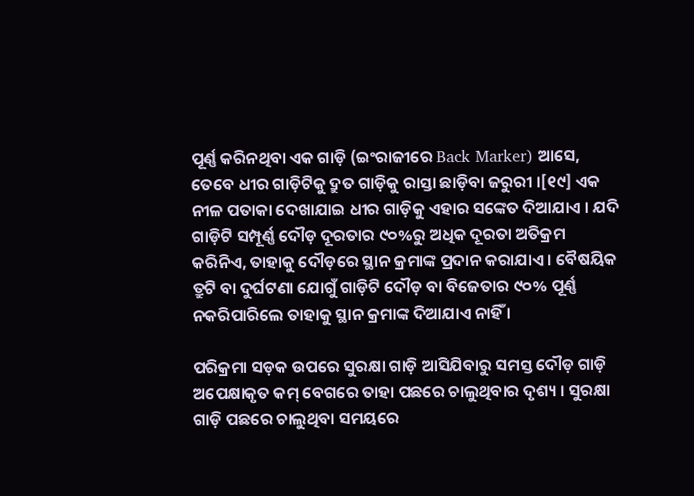ପୂର୍ଣ୍ଣ କରିନଥିବା ଏକ ଗାଡ଼ି (ଇଂରାଜୀରେ Back Marker) ଆସେ, ତେବେ ଧୀର ଗାଡ଼ିଟିକୁ ଦ୍ରୁତ ଗାଡ଼ିକୁ ରାସ୍ତା ଛାଡ଼ିବା ଜରୁରୀ ।[୧୯] ଏକ ନୀଳ ପତାକା ଦେଖାଯାଇ ଧୀର ଗାଡ଼ିକୁ ଏହାର ସଙ୍କେତ ଦିଆଯାଏ । ଯଦି ଗାଡ଼ିଟି ସମ୍ପୂର୍ଣ୍ଣ ଦୌଡ଼ ଦୂରତାର ୯୦%ରୁ ଅଧିକ ଦୂରତା ଅତିକ୍ରମ କରିନିଏ, ତାହାକୁ ଦୌଡ଼ରେ ସ୍ଥାନ କ୍ରମାଙ୍କ ପ୍ରଦାନ କରାଯାଏ । ବୈଷୟିକ ତ୍ରୁଟି ବା ଦୁର୍ଘଟଣା ଯୋଗୁଁ ଗାଡ଼ିଟି ଦୌଡ଼ ବା ବିଜେତାର ୯୦% ପୂର୍ଣ୍ଣ ନକରିପାରିଲେ ତାହାକୁ ସ୍ଥାନ କ୍ରମାଙ୍କ ଦିଆଯାଏ ନାହିଁ ।

ପରିକ୍ରମା ସଡ଼କ ଉପରେ ସୁରକ୍ଷା ଗାଡ଼ି ଆସିଯିବାରୁ ସମସ୍ତ ଦୌଡ଼ ଗାଡ଼ି ଅପେକ୍ଷାକୃତ କମ୍ ବେଗରେ ତାହା ପଛରେ ଚାଲୁଥିବାର ଦୃଶ୍ୟ । ସୁରକ୍ଷା ଗାଡ଼ି ପଛରେ ଚାଲୁଥିବା ସମୟରେ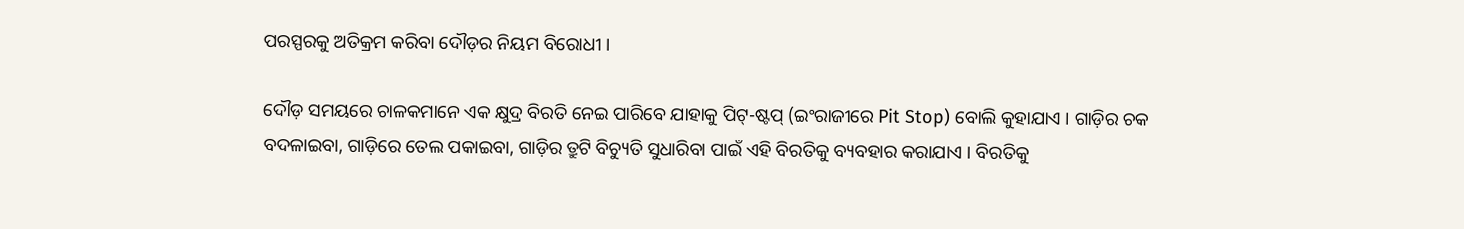ପରସ୍ପରକୁ ଅତିକ୍ରମ କରିବା ଦୌଡ଼ର ନିୟମ ବିରୋଧୀ ।

ଦୌଡ଼ ସମୟରେ ଚାଳକମାନେ ଏକ କ୍ଷୁଦ୍ର ବିରତି ନେଇ ପାରିବେ ଯାହାକୁ ପିଟ୍-ଷ୍ଟପ୍ (ଇଂରାଜୀରେ Pit Stop) ବୋଲି କୁହାଯାଏ । ଗାଡ଼ିର ଚକ ବଦଳାଇବା, ଗାଡ଼ିରେ ତେଲ ପକାଇବା, ଗାଡ଼ିର ତ୍ରୁଟି ବିଚ୍ୟୁତି ସୁଧାରିବା ପାଇଁ ଏହି ବିରତିକୁ ବ୍ୟବହାର କରାଯାଏ । ବିରତିକୁ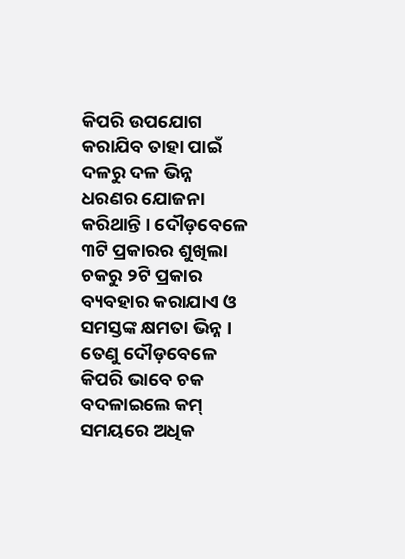କିପରି ଉପଯୋଗ କରାଯିବ ତାହା ପାଇଁ ଦଳରୁ ଦଳ ଭିନ୍ନ ଧରଣର ଯୋଜନା କରିଥାନ୍ତି । ଦୌଡ଼ବେଳେ ୩ଟି ପ୍ରକାରର ଶୁଖିଲା ଚକରୁ ୨ଟି ପ୍ରକାର ବ୍ୟବହାର କରାଯାଏ ଓ ସମସ୍ତଙ୍କ କ୍ଷମତା ଭିନ୍ନ । ତେଣୁ ଦୌଡ଼ବେଳେ କିପରି ଭାବେ ଚକ ବଦଳାଇଲେ କମ୍ ସମୟରେ ଅଧିକ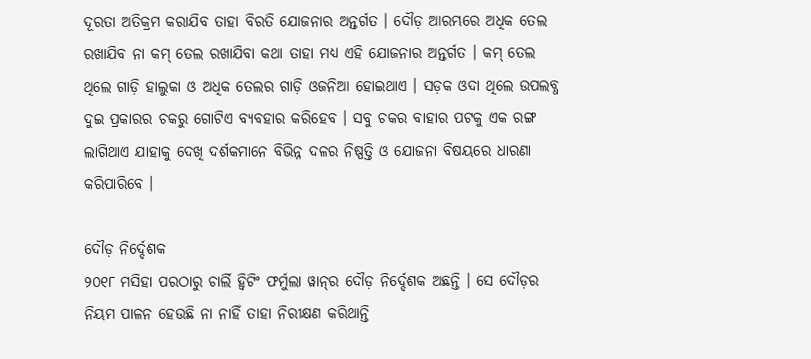ଦୂରତା ଅତିକ୍ରମ କରାଯିବ ତାହା ବିରତି ଯୋଜନାର ଅନ୍ତର୍ଗତ । ଦୌଡ଼ ଆରମ୍ଭରେ ଅଧିକ ତେଲ ରଖାଯିବ ନା କମ୍ ତେଲ ରଖାଯିବା କଥା ତାହା ମଧ୍ୟ ଏହି ଯୋଜନାର ଅନ୍ତର୍ଗତ । କମ୍ ତେଲ ଥିଲେ ଗାଡ଼ି ହାଲୁକା ଓ ଅଧିକ ତେଲର ଗାଡ଼ି ଓଜନିଆ ହୋଇଥାଏ । ସଡ଼କ ଓଦା ଥିଲେ ଉପଲବ୍ଧ ଦୁଇ ପ୍ରକାରର ଚକରୁ ଗୋଟିଏ ବ୍ୟବହାର କରିହେବ । ସବୁ ଚକର ବାହାର ପଟକୁ ଏକ ରଙ୍ଗ ଲାଗିଥାଏ ଯାହାକୁ ଦେଖି ଦର୍ଶକମାନେ ବିଭିନ୍ନ ଦଳର ନିଷ୍ପତ୍ତି ଓ ଯୋଜନା ବିଷୟରେ ଧାରଣା କରିପାରିବେ ।

ଦୌଡ଼ ନିର୍ଦ୍ଦେଶକ
୨୦୧୮ ମସିହା ପରଠାରୁ ଚାର୍ଲି ହ୍ୱିଟିଂ ଫର୍ମୁଲା ୱାନ୍‍ର ଦୌଡ଼ ନିର୍ଦ୍ଦେଶକ ଅଛନ୍ତି । ସେ ଦୌଡ଼ର ନିୟମ ପାଳନ ହେଉଛି ନା ନାହିଁ ତାହା ନିରୀକ୍ଷଣ କରିଥାନ୍ତି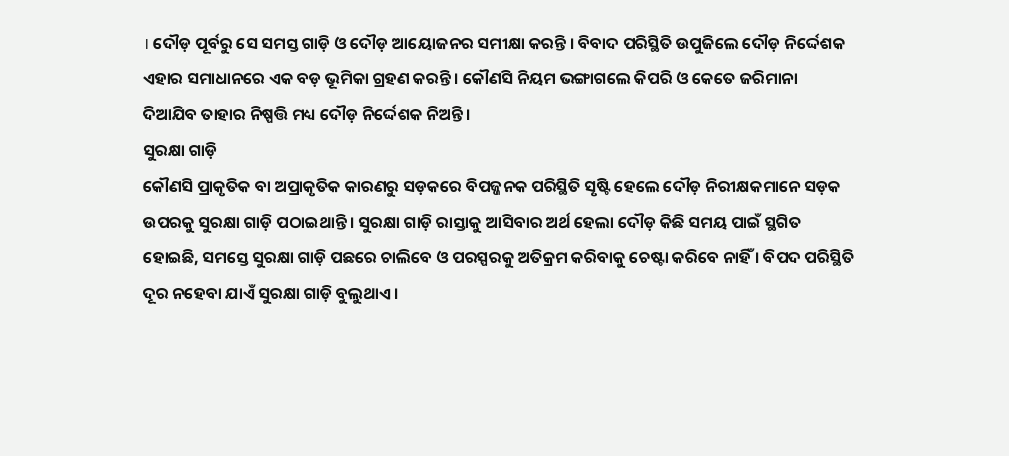। ଦୌଡ଼ ପୂର୍ବରୁ ସେ ସମସ୍ତ ଗାଡ଼ି ଓ ଦୌଡ଼ ଆୟୋଜନର ସମୀକ୍ଷା କରନ୍ତି । ବିବାଦ ପରିସ୍ଥିତି ଉପୁଜିଲେ ଦୌଡ଼ ନିର୍ଦ୍ଦେଶକ ଏହାର ସମାଧାନରେ ଏକ ବଡ଼ ଭୂମିକା ଗ୍ରହଣ କରନ୍ତି । କୌଣସି ନିୟମ ଭଙ୍ଗାଗଲେ କିପରି ଓ କେତେ ଜରିମାନା ଦିଆଯିବ ତାହାର ନିଷ୍ପତ୍ତି ମଧ୍ୟ ଦୌଡ଼ ନିର୍ଦ୍ଦେଶକ ନିଅନ୍ତି ।
ସୁରକ୍ଷା ଗାଡ଼ି
କୌଣସି ପ୍ରାକୃତିକ ବା ଅପ୍ରାକୃତିକ କାରଣରୁ ସଡ଼କରେ ବିପଜ୍ଜନକ ପରିସ୍ଥିତି ସୃଷ୍ଟି ହେଲେ ଦୌଡ଼ ନିରୀକ୍ଷକମାନେ ସଡ଼କ ଉପରକୁ ସୁରକ୍ଷା ଗାଡ଼ି ପଠାଇଥାନ୍ତି । ସୁରକ୍ଷା ଗାଡ଼ି ରାସ୍ତାକୁ ଆସିବାର ଅର୍ଥ ହେଲା ଦୌଡ଼ କିଛି ସମୟ ପାଇଁ ସ୍ଥଗିତ ହୋଇଛି, ସମସ୍ତେ ସୁରକ୍ଷା ଗାଡ଼ି ପଛରେ ଚାଲିବେ ଓ ପରସ୍ପରକୁ ଅତିକ୍ରମ କରିବାକୁ ଚେଷ୍ଟା କରିବେ ନାହିଁ । ବିପଦ ପରିସ୍ଥିତି ଦୂର ନହେବା ଯାଏଁ ସୁରକ୍ଷା ଗାଡ଼ି ବୁଲୁଥାଏ ।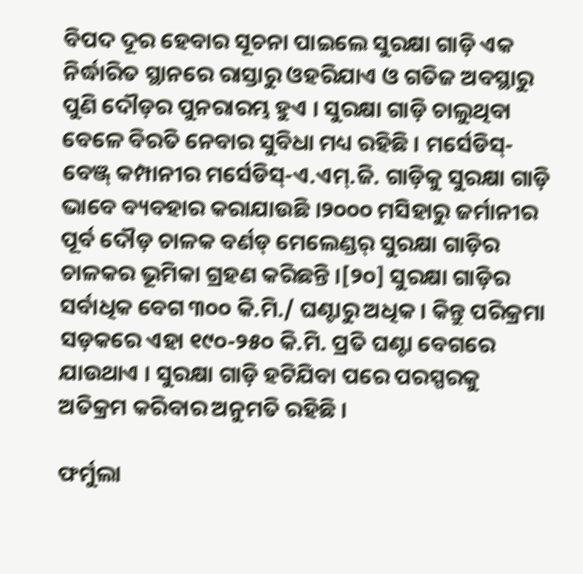ବିପଦ ଦୂର ହେବାର ସୂଚନା ପାଇଲେ ସୁରକ୍ଷା ଗାଡ଼ି ଏକ ନିର୍ଦ୍ଧାରିତ ସ୍ଥାନରେ ରାସ୍ତାରୁ ଓହରିଯାଏ ଓ ଗତିଜ ଅବସ୍ଥାରୁ ପୁଣି ଦୌଡ଼ର ପୁନରାରମ୍ଭ ହୁଏ । ସୁରକ୍ଷା ଗାଡ଼ି ଚାଲୁଥିବା ବେଳେ ବିରତି ନେବାର ସୁବିଧା ମଧ୍ୟ ରହିଛି । ମର୍ସେଡିସ୍-ବେଞ୍ଜ୍ କମ୍ପାନୀର ମର୍ସେଡିସ୍-ଏ.ଏମ୍.ଜି. ଗାଡ଼ିକୁ ସୁରକ୍ଷା ଗାଡ଼ି ଭାବେ ବ୍ୟବହାର କରାଯାଉଛି ।୨୦୦୦ ମସିହାରୁ ଜର୍ମାନୀର ପୂର୍ବ ଦୌଡ଼ ଚାଳକ ବର୍ଣଡ୍ ମେଲେଣ୍ଡର୍ ସୁରକ୍ଷା ଗାଡ଼ିର ଚାଳକର ଭୂମିକା ଗ୍ରହଣ କରିଛନ୍ତି ।[୨୦] ସୁରକ୍ଷା ଗାଡ଼ିର ସର୍ବାଧିକ ବେଗ ୩୦୦ କି.ମି./ ଘଣ୍ଟାରୁ ଅଧିକ । କିନ୍ତୁ ପରିକ୍ରମା ସଡ଼କରେ ଏହା ୧୯୦-୨୫୦ କି.ମି. ପ୍ରତି ଘଣ୍ଟା ବେଗରେ ଯାଉଥାଏ । ସୁରକ୍ଷା ଗାଡ଼ି ହଟିଯିବା ପରେ ପରସ୍ପରକୁ ଅତିକ୍ରମ କରିବାର ଅନୁମତି ରହିଛି ।

ଫର୍ମୁଲା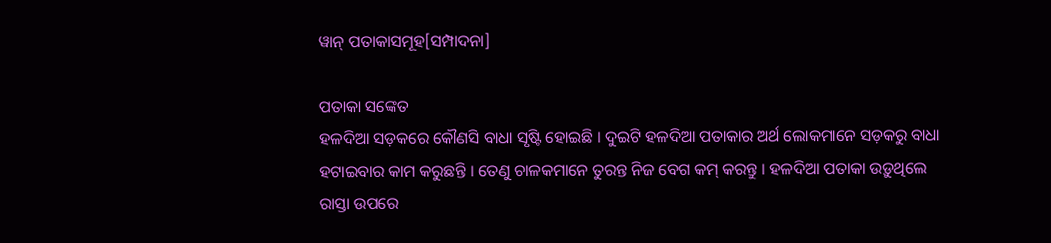ୱାନ୍ ପତାକାସମୂହ[ସମ୍ପାଦନା]

ପତାକା ସଙ୍କେତ
ହଳଦିଆ ସଡ଼କରେ କୌଣସି ବାଧା ସୃଷ୍ଟି ହୋଇଛି । ଦୁଇଟି ହଳଦିଆ ପତାକାର ଅର୍ଥ ଲୋକମାନେ ସଡ଼କରୁ ବାଧା ହଟାଇବାର କାମ କରୁଛନ୍ତି । ତେଣୁ ଚାଳକମାନେ ତୁରନ୍ତ ନିଜ ବେଗ କମ୍ କରନ୍ତୁ । ହଳଦିଆ ପତାକା ଉଡ଼ୁଥିଲେ ରାସ୍ତା ଉପରେ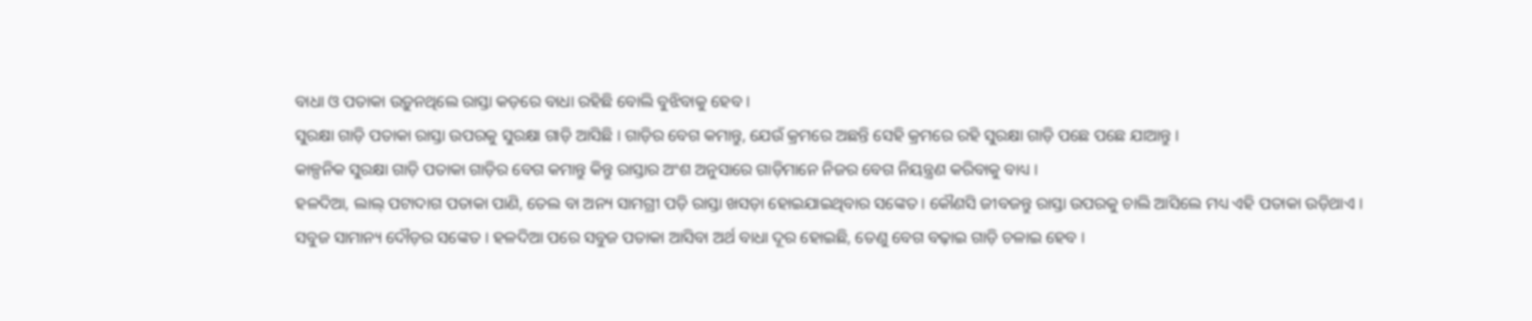ବାଧା ଓ ପତାକା ଉଡ଼ୁନଥିଲେ ରାସ୍ତା କଡ଼ରେ ବାଧା ରହିଛି ବୋଲି ବୁଝିବାକୁ ହେବ ।
ସୁରକ୍ଷା ଗାଡ଼ି ପତାକା ରାସ୍ତା ଉପରକୁ ସୁରକ୍ଷା ଗାଡ଼ି ଆସିଛି । ଗାଡ଼ିର ବେଗ କମାନ୍ତୁ, ଯେଉଁ କ୍ରମରେ ଅଛନ୍ତି ସେହି କ୍ରମରେ ରହି ସୁରକ୍ଷା ଗାଡ଼ି ପଛେ ପଛେ ଯାଆନ୍ତୁ ।
କାଳ୍ପନିକ ସୁରକ୍ଷା ଗାଡ଼ି ପତାକା ଗାଡ଼ିର ବେଗ କମାନ୍ତୁ କିନ୍ତୁ ରାସ୍ତାର ଅଂଶ ଅନୁସାରେ ଗାଡ଼ିମାନେ ନିଜର ବେଗ ନିୟନ୍ତ୍ରଣ କରିବାକୁ ବାଧ୍ୟ ।
ହଳଦିଆ, ଲାଲ୍ ପଟାଦାଗ ପତାକା ପାଣି, ତେଲ ବା ଅନ୍ୟ ସାମଗ୍ରୀ ପଡ଼ି ରାସ୍ତା ଖସଡ଼ା ହୋଇଯାଇଥିବାର ସଙ୍କେତ । କୌଣସି ଜୀବଜନ୍ତୁ ରାସ୍ତା ଉପରକୁ ଚାଲି ଆସିଲେ ମଧ୍ୟ ଏହି ପତାକା ଉଡ଼ିଥାଏ ।
ସବୁଜ ସାମାନ୍ୟ ଦୌଡ଼ର ସଙ୍କେତ । ହଳଦିଆ ପରେ ସବୁଜ ପତାକା ଆସିବା ଅର୍ଥ ବାଧା ଦୂର ହୋଇଛି, ତେଣୁ ବେଗ ବଢ଼ାଇ ଗାଡ଼ି ଚଳାଇ ହେବ ।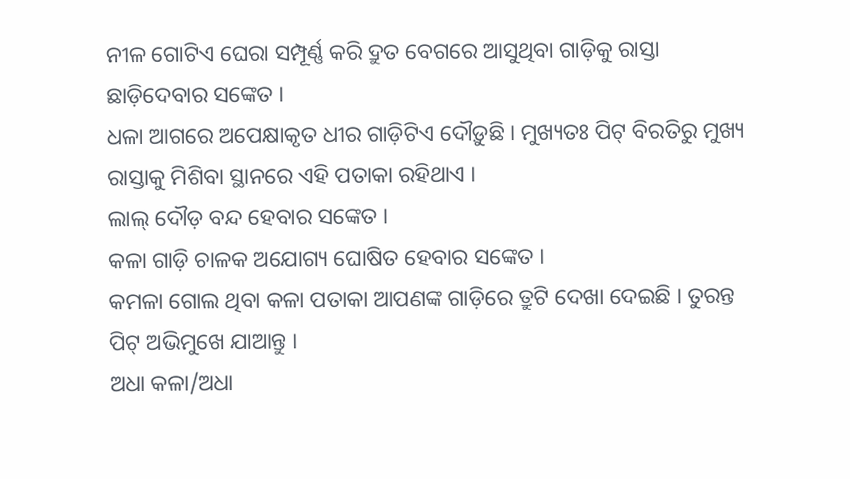ନୀଳ ଗୋଟିଏ ଘେରା ସମ୍ପୂର୍ଣ୍ଣ କରି ଦ୍ରୁତ ବେଗରେ ଆସୁଥିବା ଗାଡ଼ିକୁ ରାସ୍ତା ଛାଡ଼ିଦେବାର ସଙ୍କେତ ।
ଧଳା ଆଗରେ ଅପେକ୍ଷାକୃତ ଧୀର ଗାଡ଼ିଟିଏ ଦୌଡ଼ୁଛି । ମୁଖ୍ୟତଃ ପିଟ୍ ବିରତିରୁ ମୁଖ୍ୟ ରାସ୍ତାକୁ ମିଶିବା ସ୍ଥାନରେ ଏହି ପତାକା ରହିଥାଏ ।
ଲାଲ୍ ଦୌଡ଼ ବନ୍ଦ ହେବାର ସଙ୍କେତ ।
କଳା ଗାଡ଼ି ଚାଳକ ଅଯୋଗ୍ୟ ଘୋଷିତ ହେବାର ସଙ୍କେତ ।
କମଳା ଗୋଲ ଥିବା କଳା ପତାକା ଆପଣଙ୍କ ଗାଡ଼ିରେ ତ୍ରୁଟି ଦେଖା ଦେଇଛି । ତୁରନ୍ତ ପିଟ୍ ଅଭିମୁଖେ ଯାଆନ୍ତୁ ।
ଅଧା କଳା/ଅଧା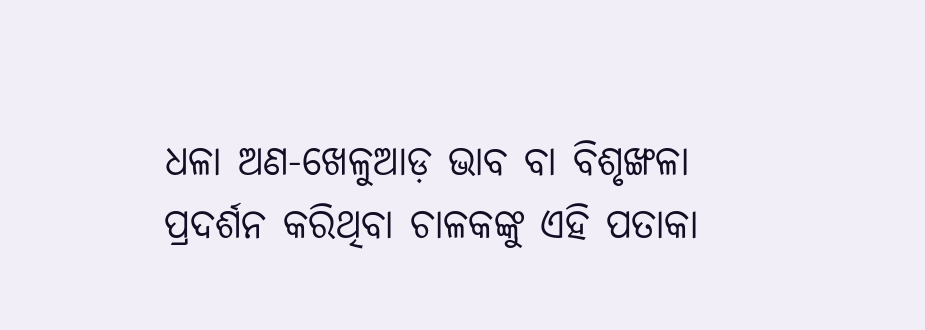ଧଳା ଅଣ-ଖେଳୁଆଡ଼ ଭାବ ବା ବିଶୃଙ୍ଖଳା ପ୍ରଦର୍ଶନ କରିଥିବା ଚାଳକଙ୍କୁ ଏହି ପତାକା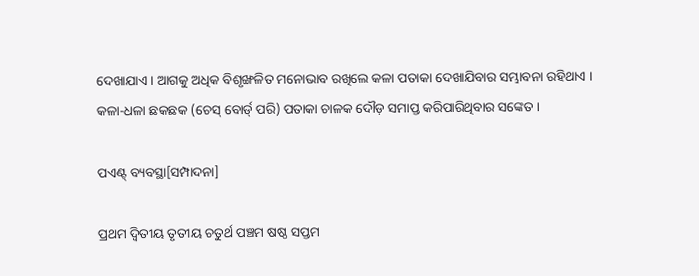ଦେଖାଯାଏ । ଆଗକୁ ଅଧିକ ବିଶୃଙ୍ଖଳିତ ମନୋଭାବ ରଖିଲେ କଳା ପତାକା ଦେଖାଯିବାର ସମ୍ଭାବନା ରହିଥାଏ ।
କଳା-ଧଳା ଛକଛକ (ଚେସ୍ ବୋର୍ଡ୍ ପରି) ପତାକା ଚାଳକ ଦୌଡ଼ ସମାପ୍ତ କରିପାରିଥିବାର ସଙ୍କେତ ।

ପଏଣ୍ଟ୍ ବ୍ୟବସ୍ଥା[ସମ୍ପାଦନା]

ପ୍ରଥମ ଦ୍ୱିତୀୟ ତୃତୀୟ ଚତୁର୍ଥ ପଞ୍ଚମ ଷଷ୍ଠ ସପ୍ତମ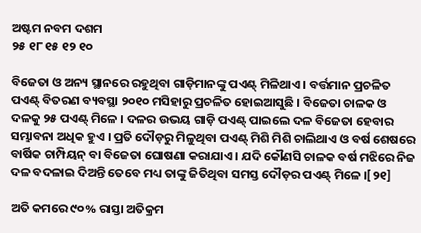ଅଷ୍ଟମ ନବମ ଦଶମ
୨୫ ୧୮ ୧୫ ୧୨ ୧୦

ବିଜେତା ଓ ଅନ୍ୟ ସ୍ଥାନରେ ରହୁଥିବା ଗାଡ଼ିମାନଙ୍କୁ ପଏଣ୍ଟ୍ ମିଳିଥାଏ । ବର୍ତ୍ତମାନ ପ୍ରଚଳିତ ପଏଣ୍ଟ୍ ବିତରଣ ବ୍ୟବସ୍ଥା ୨୦୧୦ ମସିହାରୁ ପ୍ରଚଳିତ ହୋଇଆସୁଛି । ବିଜେତା ଚାଳକ ଓ ଦଳକୁ ୨୫ ପଏଣ୍ଟ୍ ମିଳେ । ଦଳର ଉଭୟ ଗାଡ଼ି ପଏଣ୍ଟ୍ ପାଇଲେ ଦଳ ବିଜେତା ହେବାର ସମ୍ଭାବନା ଅଧିକ ହୁଏ । ପ୍ରତି ଦୌଡ଼ରୁ ମିଳୁଥିବା ପଏଣ୍ଟ୍ ମିଶି ମିଶି ଚାଲିଥାଏ ଓ ବର୍ଷ ଶେଷରେ ବାର୍ଷିକ ଚାମ୍ପିୟନ୍ ବା ବିଜେତା ଘୋଷଣା କରାଯାଏ । ଯଦି କୌଣସି ଚାଳକ ବର୍ଷ ମଝିରେ ନିଜ ଦଳ ବଦଳାଇ ଦିଅନ୍ତି ତେବେ ମଧ୍ୟ ତାଙ୍କୁ ଜିତିଥିବା ସମସ୍ତ ଦୌଡ଼ର ପଏଣ୍ଟ୍ ମିଳେ ।[୨୧]

ଅତି କମରେ ୯୦% ରାସ୍ତା ଅତିକ୍ରମ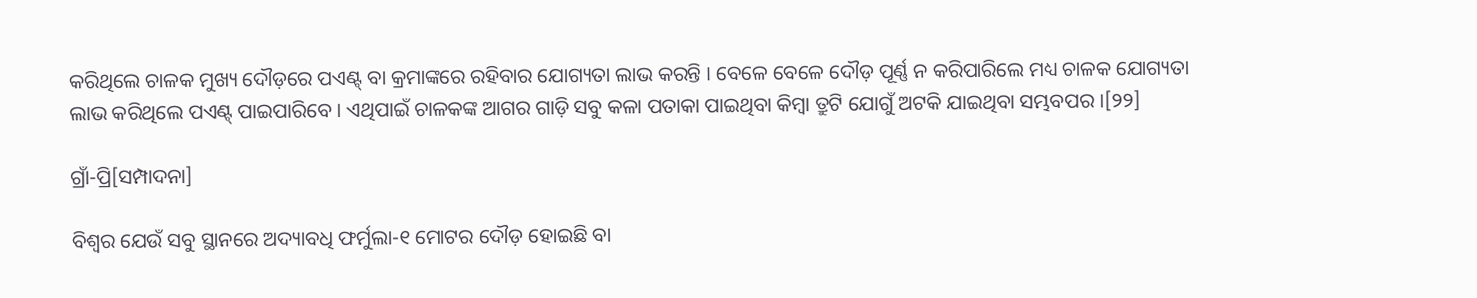କରିଥିଲେ ଚାଳକ ମୁଖ୍ୟ ଦୌଡ଼ରେ ପଏଣ୍ଟ୍ ବା କ୍ରମାଙ୍କରେ ରହିବାର ଯୋଗ୍ୟତା ଲାଭ କରନ୍ତି । ବେଳେ ବେଳେ ଦୌଡ଼ ପୂର୍ଣ୍ଣ ନ କରିପାରିଲେ ମଧ୍ୟ ଚାଳକ ଯୋଗ୍ୟତା ଲାଭ କରିଥିଲେ ପଏଣ୍ଟ୍ ପାଇପାରିବେ । ଏଥିପାଇଁ ଚାଳକଙ୍କ ଆଗର ଗାଡ଼ି ସବୁ କଳା ପତାକା ପାଇଥିବା କିମ୍ବା ତ୍ରୁଟି ଯୋଗୁଁ ଅଟକି ଯାଇଥିବା ସମ୍ଭବପର ।[୨୨]

ଗ୍ରାଁ-ପ୍ରି[ସମ୍ପାଦନା]

ବିଶ୍ୱର ଯେଉଁ ସବୁ ସ୍ଥାନରେ ଅଦ୍ୟାବଧି ଫର୍ମୁଲା-୧ ମୋଟର ଦୌଡ଼ ହୋଇଛି ବା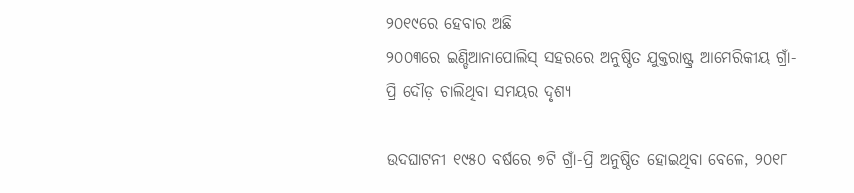୨୦୧୯ରେ ହେବାର ଅଛି
୨୦୦୩ରେ ଇଣ୍ଡିଆନାପୋଲିସ୍ ସହରରେ ଅନୁଷ୍ଠିତ ଯୁକ୍ତରାଷ୍ଟ୍ର ଆମେରିକୀୟ ଗ୍ରାଁ-ପ୍ରି ଦୌଡ଼ ଚାଲିଥିବା ସମୟର ଦୃଶ୍ୟ

ଉଦଘାଟନୀ ୧୯୫୦ ବର୍ଷରେ ୭ଟି ଗ୍ରାଁ-ପ୍ରି ଅନୁଷ୍ଠିତ ହୋଇଥିବା ବେଳେ, ୨୦୧୮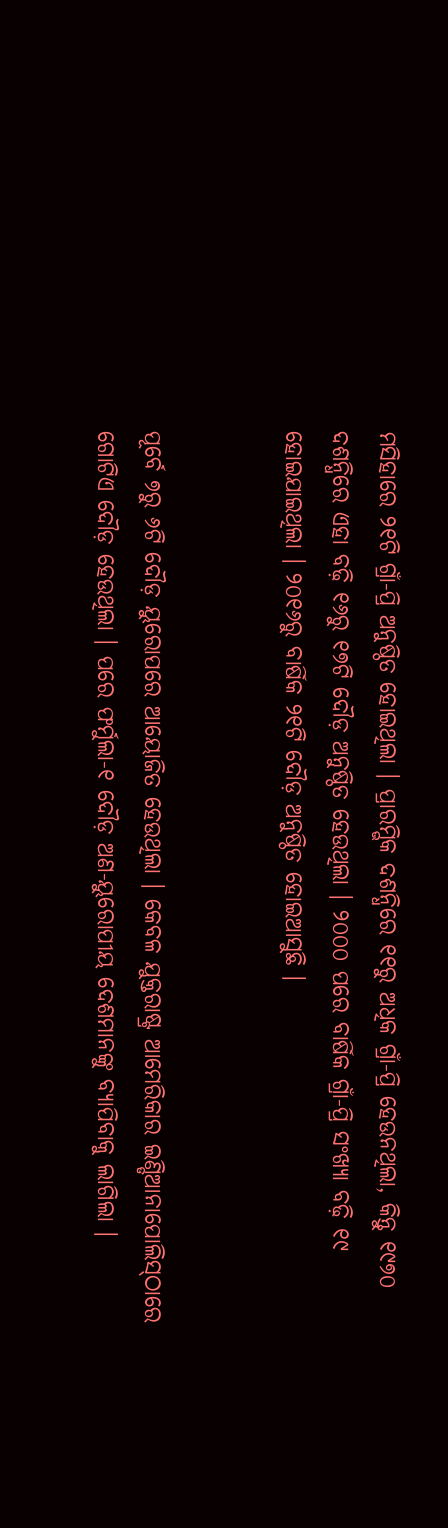ମସିହାରେ ୨୧ଟି ଗ୍ରାଁ-ପ୍ରି ଅନୁଷ୍ଠିତ ହୋଇଥିଲା । ପ୍ରାରମ୍ଭିକ ଦଶନ୍ଧିରେ ୧୧ରୁ ଅଧିକ ଗ୍ରାଁ-ପ୍ରି ହେଉନଥିଲା, କିନ୍ତୁ ୧୯୭୦ ଦଶନ୍ଧିରେ ଏହା ବଢ଼ି ୧୬ରୁ ୧୭ଟି ଦୌଡ଼ ଅନୁଷ୍ଠିତ ହେଉଥିଲା । ୨୦୦୦ ପରେ ବାର୍ଷିକ ଗ୍ରାଁ-ପ୍ରି ସଂଖ୍ୟା ବଢ଼ି ୧୯ ହୋଇଯାଇଥିଲା । ୨୦୧୬ରୁ ବାର୍ଷିକ ୨୧ଟି ଦୌଡ଼ ଅନୁଷ୍ଠିତ ହୋଇଆସୁଛି ।


ପୂର୍ବେ ୭ରୁ ୬ଟି ଦୌଡ଼ ୟୁରୋପରେ ଆୟୋଜିତ ହେଉଥିଲା । କେବଳ ଯୁକ୍ତରାଷ୍ଟ୍ର ଆମେରିକାର ଇଣ୍ଡିଆନାପୋଲିସ୍‍ଠାରେ ଗୋଟିଏ ଦୌଡ଼ ହେଉଥିଲା । ପରେ ଫର୍ମୁଲା-୧ ଦୌଡ଼ ଅଣ-ୟୁରୋପୀୟ ଦେଶମାନଙ୍କୁ ବ୍ୟାପିବାକୁ ଲାଗିଲା ।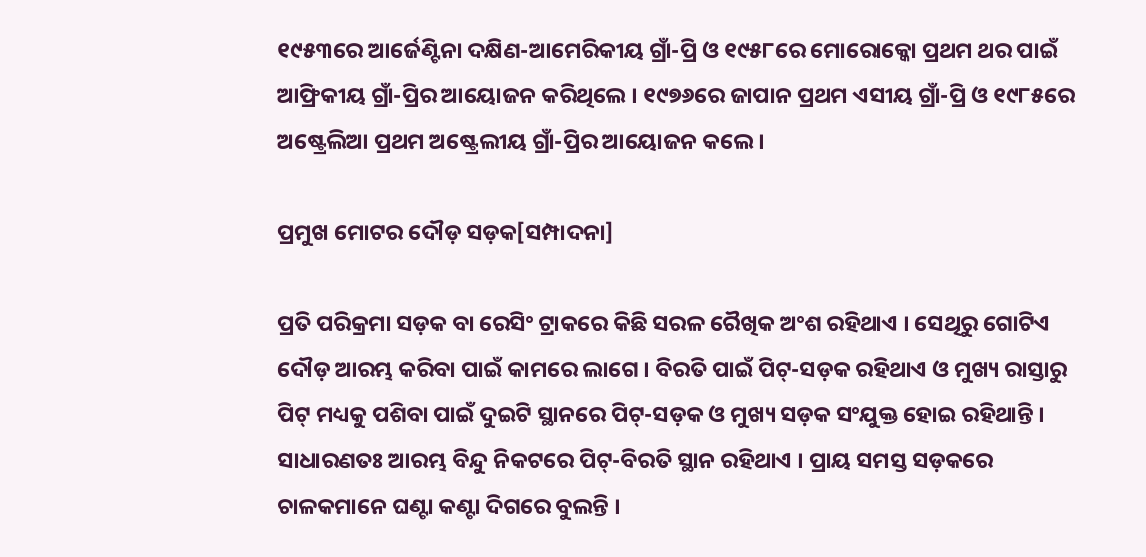୧୯୫୩ରେ ଆର୍ଜେଣ୍ଟିନା ଦକ୍ଷିଣ-ଆମେରିକୀୟ ଗ୍ରାଁ-ପ୍ରି ଓ ୧୯୫୮ରେ ମୋରୋକ୍କୋ ପ୍ରଥମ ଥର ପାଇଁ ଆଫ୍ରିକୀୟ ଗ୍ରାଁ-ପ୍ରିର ଆୟୋଜନ କରିଥିଲେ । ୧୯୭୬ରେ ଜାପାନ ପ୍ରଥମ ଏସୀୟ ଗ୍ରାଁ-ପ୍ରି ଓ ୧୯୮୫ରେ ଅଷ୍ଟ୍ରେଲିଆ ପ୍ରଥମ ଅଷ୍ଟ୍ରେଲୀୟ ଗ୍ରାଁ-ପ୍ରିର ଆୟୋଜନ କଲେ ।

ପ୍ରମୁଖ ମୋଟର ଦୌଡ଼ ସଡ଼କ[ସମ୍ପାଦନା]

ପ୍ରତି ପରିକ୍ରମା ସଡ଼କ ବା ରେସିଂ ଟ୍ରାକରେ କିଛି ସରଳ ରୈଖିକ ଅଂଶ ରହିଥାଏ । ସେଥିରୁ ଗୋଟିଏ ଦୌଡ଼ ଆରମ୍ଭ କରିବା ପାଇଁ କାମରେ ଲାଗେ । ବିରତି ପାଇଁ ପିଟ୍-ସଡ଼କ ରହିଥାଏ ଓ ମୁଖ୍ୟ ରାସ୍ତାରୁ ପିଟ୍ ମଧ୍ୟକୁ ପଶିବା ପାଇଁ ଦୁଇଟି ସ୍ଥାନରେ ପିଟ୍-ସଡ଼କ ଓ ମୁଖ୍ୟ ସଡ଼କ ସଂଯୁକ୍ତ ହୋଇ ରହିଥାନ୍ତି । ସାଧାରଣତଃ ଆରମ୍ଭ ବିନ୍ଦୁ ନିକଟରେ ପିଟ୍-ବିରତି ସ୍ଥାନ ରହିଥାଏ । ପ୍ରାୟ ସମସ୍ତ ସଡ଼କରେ ଚାଳକମାନେ ଘଣ୍ଟା କଣ୍ଟା ଦିଗରେ ବୁଲନ୍ତି ।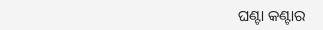ଘଣ୍ଟା କଣ୍ଟାର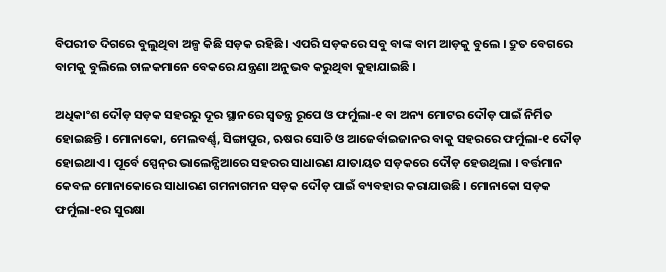ବିପରୀତ ଦିଗରେ ବୁଲୁଥିବା ଅଳ୍ପ କିଛି ସଡ଼କ ରହିଛି । ଏପରି ସଡ଼କରେ ସବୁ ବାଙ୍କ ବାମ ଆଡ଼କୁ ବୁଲେ । ଦ୍ରୁତ ବେଗରେ ବାମକୁ ବୁଲିଲେ ଚାଳକମାନେ ବେକରେ ଯନ୍ତ୍ରଣା ଅନୁଭବ କରୁଥିବା କୁହାଯାଇଛି ।

ଅଧିକାଂଶ ଦୌଡ଼ ସଡ଼କ ସହରରୁ ଦୂର ସ୍ଥାନରେ ସ୍ୱତନ୍ତ୍ର ରୂପେ ଓ ଫର୍ମୁଲା-୧ ବା ଅନ୍ୟ ମୋଟର ଦୌଡ଼ ପାଇଁ ନିର୍ମିତ ହୋଇଛନ୍ତି । ମୋନାକୋ, ମେଲବର୍ଣ୍ଣ୍, ସିଙ୍ଗାପୁର, ଋଷର ସୋଚି ଓ ଆଜେର୍ବାଇଜାନର ବାକୁ ସହରରେ ଫର୍ମୁଲା-୧ ଦୌଡ଼ ହୋଇଥାଏ । ପୂର୍ବେ ସ୍ପେନ୍‍ର ଭାଲେନ୍ସିଆରେ ସହରର ସାଧାରଣ ଯାତାୟତ ସଡ଼କରେ ଦୌଡ଼ ହେଉଥିଲା । ବର୍ତ୍ତମାନ କେବଳ ମୋନାକୋରେ ସାଧାରଣ ଗମନାଗମନ ସଡ଼କ ଦୌଡ଼ ପାଇଁ ବ୍ୟବହାର କରାଯାଉଛି । ମୋନାକୋ ସଡ଼କ ଫର୍ମୁଲା-୧ର ସୁରକ୍ଷା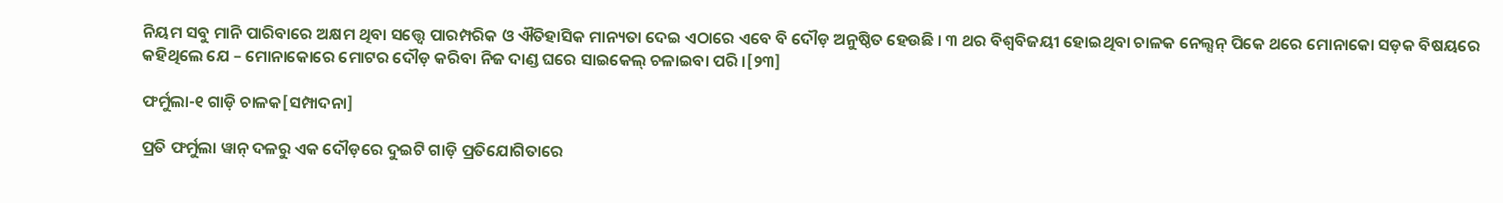ନିୟମ ସବୁ ମାନି ପାରିବାରେ ଅକ୍ଷମ ଥିବା ସତ୍ତ୍ୱେ ପାରମ୍ପରିକ ଓ ଐତିହାସିକ ମାନ୍ୟତା ଦେଇ ଏଠାରେ ଏବେ ବି ଦୌଡ଼ ଅନୁଷ୍ଠିତ ହେଉଛି । ୩ ଥର ବିଶ୍ୱବିଜୟୀ ହୋଇଥିବା ଚାଳକ ନେଲ୍ସନ୍ ପିକେ ଥରେ ମୋନାକୋ ସଡ଼କ ବିଷୟରେ କହିଥିଲେ ଯେ – ମୋନାକୋରେ ମୋଟର ଦୌଡ଼ କରିବା ନିଜ ଦାଣ୍ଡ ଘରେ ସାଇକେଲ୍ ଚଳାଇବା ପରି ।[୨୩]

ଫର୍ମୁଲା-୧ ଗାଡ଼ି ଚାଳକ[ସମ୍ପାଦନା]

ପ୍ରତି ଫର୍ମୁଲା ୱାନ୍ ଦଳରୁ ଏକ ଦୌଡ଼ରେ ଦୁଇଟି ଗାଡ଼ି ପ୍ରତିଯୋଗିତାରେ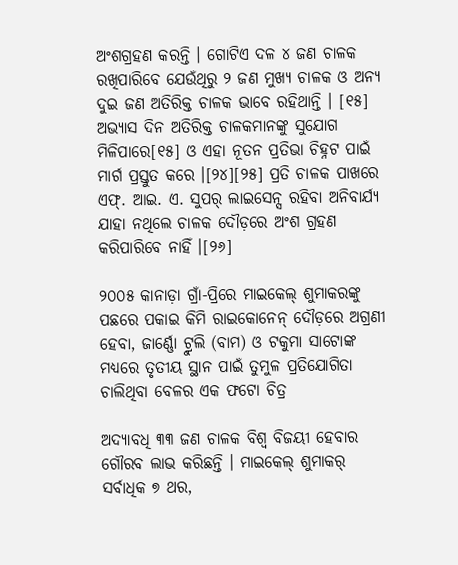ଅଂଶଗ୍ରହଣ କରନ୍ତି । ଗୋଟିଏ ଦଳ ୪ ଜଣ ଚାଳକ ରଖିପାରିବେ ଯେଉଁଥିରୁ ୨ ଜଣ ମୁଖ୍ୟ ଚାଳକ ଓ ଅନ୍ୟ ଦୁଇ ଜଣ ଅତିରିକ୍ତ ଚାଳକ ଭାବେ ରହିଥାନ୍ତି । [୧୫] ଅଭ୍ୟାସ ଦିନ ଅତିରିକ୍ତ ଚାଳକମାନଙ୍କୁ ସୁଯୋଗ ମିଳିପାରେ[୧୫] ଓ ଏହା ନୂତନ ପ୍ରତିଭା ଚିହ୍ନଟ ପାଇଁ ମାର୍ଗ ପ୍ରସ୍ତୁତ କରେ ।[୨୪][୨୫] ପ୍ରତି ଚାଳକ ପାଖରେ ଏଫ୍. ଆଇ. ଏ. ସୁପର୍ ଲାଇସେନ୍ସ ରହିବା ଅନିବାର୍ଯ୍ୟ ଯାହା ନଥିଲେ ଚାଳକ ଦୌଡ଼ରେ ଅଂଶ ଗ୍ରହଣ କରିପାରିବେ ନାହିଁ ।[୨୬]

୨୦୦୫ କାନାଡ଼ା ଗ୍ରାଁ-ପ୍ରିରେ ମାଇକେଲ୍ ଶୁମାକରଙ୍କୁ ପଛରେ ପକାଇ କିମି ରାଇକୋନେନ୍ ଦୌଡ଼ରେ ଅଗ୍ରଣୀ ହେବା, ଜାର୍ଣ୍ଣୋ ଟ୍ରୁଲି (ବାମ) ଓ ଟକୁମା ସାଟୋଙ୍କ ମଧ୍ୟରେ ତୃତୀୟ ସ୍ଥାନ ପାଇଁ ତୁମୁଳ ପ୍ରତିଯୋଗିତା ଚାଲିଥିବା ବେଳର ଏକ ଫଟୋ ଚିତ୍ର

ଅଦ୍ୟାବଧି ୩୩ ଜଣ ଚାଳକ ବିଶ୍ୱ ବିଜୟୀ ହେବାର ଗୌରବ ଲାଭ କରିଛନ୍ତି । ମାଇକେଲ୍ ଶୁମାକର୍ ସର୍ବାଧିକ ୭ ଥର,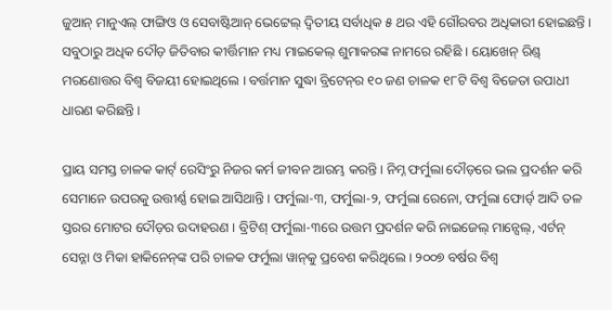ଜୁଆନ୍ ମାନୁଏଲ୍ ଫାଙ୍ଗିଓ ଓ ସେବାଷ୍ଟିଆନ୍ ଭେଟ୍ଟେଲ୍ ଦ୍ୱିତୀୟ ସର୍ବାଧିକ ୫ ଥର ଏହି ଗୌରବର ଅଧିକାରୀ ହୋଇଛନ୍ତି । ସବୁଠାରୁ ଅଧିକ ଦୌଡ଼ ଜିତିବାର କୀର୍ତ୍ତିମାନ ମଧ୍ୟ ମାଇକେଲ୍ ଶୁମାକରଙ୍କ ନାମରେ ରହିଛି । ୟୋଖେନ୍ ରିଣ୍ଡ୍ ମରଣୋତ୍ତର ବିଶ୍ୱ ବିଜୟୀ ହୋଇଥିଲେ । ବର୍ତ୍ତମାନ ସୁଦ୍ଧା ବ୍ରିଟେନ୍‍ର ୧୦ ଜଣ ଚାଳକ ୧୮ଟି ବିଶ୍ୱ ବିଜେତା ଉପାଧୀ ଧାରଣ କରିଛନ୍ତି ।

ପ୍ରାୟ ସମସ୍ତ ଚାଳକ କାର୍ଟ୍ ରେସିଂରୁ ନିଜର କର୍ମ ଜୀବନ ଆରମ୍ଭ କରନ୍ତି । ନିମ୍ନ ଫର୍ମୁଲା ଦୌଡ଼ରେ ଭଲ ପ୍ରଦର୍ଶନ କରି ସେମାନେ ଉପରକୁ ଉତ୍ତୀର୍ଣ୍ଣ ହୋଇ ଆସିଥାନ୍ତି । ଫର୍ମୁଲା-୩, ଫର୍ମୁଲା-୨, ଫର୍ମୁଲା ରେନୋ, ଫର୍ମୁଲା ଫୋର୍ଡ୍ ଆଦି ତଳ ସ୍ତରର ମୋଟର ଦୌଡ଼ର ଉଦାହରଣ । ବ୍ରିଟିଶ୍ ଫର୍ମୁଲା-୩ରେ ଉତ୍ତମ ପ୍ରଦର୍ଶନ କରି ନାଇଜେଲ୍ ମାନ୍ସେଲ୍, ଏର୍ଟନ୍ ସେନ୍ନା ଓ ମିକା ହାକିନେନ୍‍ଙ୍କ ପରି ଚାଳକ ଫର୍ମୁଲା ୱାନ୍‍କୁ ପ୍ରବେଶ କରିଥିଲେ । ୨୦୦୭ ବର୍ଷର ବିଶ୍ୱ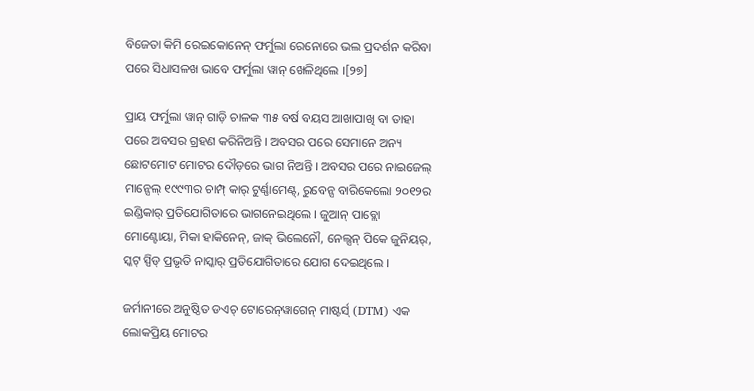ବିଜେତା କିମି ରେଇକୋନେନ୍ ଫର୍ମୁଲା ରେନୋରେ ଭଲ ପ୍ରଦର୍ଶନ କରିବା ପରେ ସିଧାସଳଖ ଭାବେ ଫର୍ମୁଲା ୱାନ୍ ଖେଳିଥିଲେ ।[୨୭]

ପ୍ରାୟ ଫର୍ମୁଲା ୱାନ୍ ଗାଡ଼ି ଚାଳକ ୩୫ ବର୍ଷ ବୟସ ଆଖାପାଖି ବା ତାହା ପରେ ଅବସର ଗ୍ରହଣ କରିନିଅନ୍ତି । ଅବସର ପରେ ସେମାନେ ଅନ୍ୟ ଛୋଟମୋଟ ମୋଟର ଦୌଡ଼ରେ ଭାଗ ନିଅନ୍ତି । ଅବସର ପରେ ନାଇଜେଲ୍ ମାନ୍ସେଲ୍ ୧୯୯୩ର ଚାମ୍ପ୍ କାର୍ ଟୁର୍ଣ୍ଣାମେଣ୍ଟ୍, ରୁବେନ୍ସ ବାରିକେଲୋ ୨୦୧୨ର ଇଣ୍ଡିକାର୍ ପ୍ରତିଯୋଗିତାରେ ଭାଗନେଇଥିଲେ । ଜୁଆନ୍ ପାବ୍ଲୋ ମୋଣ୍ଟୋୟା, ମିକା ହାକିନେନ୍, ଜାକ୍ ଭିଲେନୌ, ନେଲ୍ସନ୍ ପିକେ ଜୁନିୟର୍, ସ୍କଟ୍ ସ୍ପିଡ୍ ପ୍ରଭୃତି ନାସ୍କାର୍ ପ୍ରତିଯୋଗିତାରେ ଯୋଗ ଦେଇଥିଲେ ।

ଜର୍ମାନୀରେ ଅନୁଷ୍ଠିତ ଡଏଚ୍ ଟୋରେନ୍‍ୱାଗେନ୍ ମାଷ୍ଟର୍ସ୍ (DTM) ଏକ ଲୋକପ୍ରିୟ ମୋଟର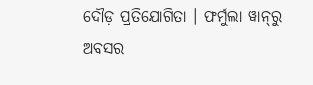ଦୌଡ଼ ପ୍ରତିଯୋଗିତା । ଫର୍ମୁଲା ୱାନ୍‍ରୁ ଅବସର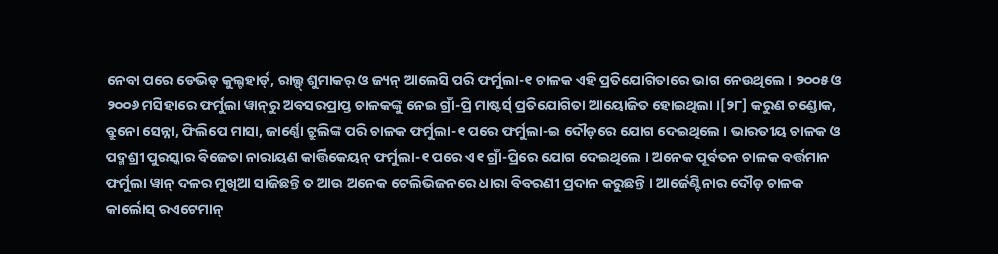ନେବା ପରେ ଡେଭିଡ୍ କୁଲ୍ଟହାର୍ଡ୍, ରାଲ୍ଫ୍ ଶୁମାକର୍ ଓ ଜ୍ୟନ୍ ଆଲେସି ପରି ଫର୍ମୁଲା-୧ ଚାଳକ ଏହି ପ୍ରତିଯୋଗିତାରେ ଭାଗ ନେଉଥିଲେ । ୨୦୦୫ ଓ ୨୦୦୬ ମସିହାରେ ଫର୍ମୁଲା ୱାନ୍‍ରୁ ଅବସରପ୍ରାପ୍ତ ଚାଳକଙ୍କୁ ନେଇ ଗ୍ରାଁ-ପ୍ରି ମାଷ୍ଟର୍ସ୍ ପ୍ରତିଯୋଗିତା ଆୟୋଜିତ ହୋଇଥିଲା ।[୨୮] କରୁଣ ଚଣ୍ଡୋକ, ବ୍ରୁନୋ ସେନ୍ନା, ଫିଲିପେ ମାସା, ଜାର୍ଣ୍ଣୋ ଟ୍ରୁଲିଙ୍କ ପରି ଚାଳକ ଫର୍ମୁଲା-୧ ପରେ ଫର୍ମୁଲା-ଇ ଦୌଡ଼ରେ ଯୋଗ ଦେଇଥିଲେ । ଭାରତୀୟ ଚାଳକ ଓ ପଦ୍ମଶ୍ରୀ ପୁରସ୍କାର ବିଜେତା ନାରାୟଣ କାର୍ତ୍ତିକେୟନ୍ ଫର୍ମୁଲା-୧ ପରେ ଏ୧ ଗ୍ରାଁ-ପ୍ରିରେ ଯୋଗ ଦେଇଥିଲେ । ଅନେକ ପୂର୍ବତନ ଚାଳକ ବର୍ତ୍ତମାନ ଫର୍ମୁଲା ୱାନ୍ ଦଳର ମୁଖିଆ ସାଜିଛନ୍ତି ତ ଆଉ ଅନେକ ଟେଲିଭିଜନରେ ଧାରା ବିବରଣୀ ପ୍ରଦାନ କରୁଛନ୍ତି । ଆର୍ଜେଣ୍ଟିନାର ଦୌଡ଼ ଚାଳକ କାର୍ଲୋସ୍ ରଏଟେମାନ୍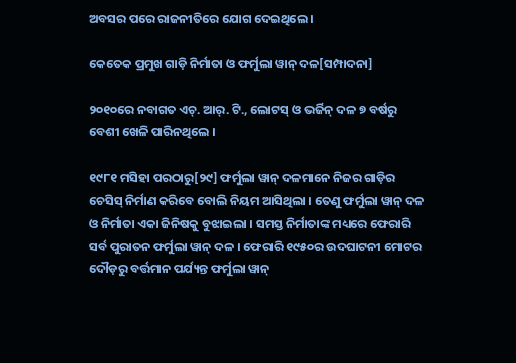ଅବସର ପରେ ରାଜନୀତିରେ ଯୋଗ ଦେଇଥିଲେ ।

କେତେକ ପ୍ରମୁଖ ଗାଡ଼ି ନିର୍ମାତା ଓ ଫର୍ମୁଲା ୱାନ୍ ଦଳ[ସମ୍ପାଦନା]

୨୦୧୦ରେ ନବାଗତ ଏଚ୍. ଆର୍. ଟି., ଲୋଟସ୍ ଓ ଭର୍ଜିନ୍ ଦଳ ୭ ବର୍ଷରୁ ବେଶୀ ଖେଳି ପାରିନଥିଲେ ।

୧୯୮୧ ମସିହା ପରଠାରୁ[୨୯] ଫର୍ମୁଲା ୱାନ୍ ଦଳମାନେ ନିଜର ଗାଡ଼ିର ଚେସିସ୍ ନିର୍ମାଣ କରିବେ ବୋଲି ନିୟମ ଆସିଥିଲା । ତେଣୁ ଫର୍ମୁଲା ୱାନ୍ ଦଳ ଓ ନିର୍ମାତା ଏକା ଜିନିଷକୁ ବୁଝାଇଲା । ସମସ୍ତ ନିର୍ମାତାଙ୍କ ମଧ୍ୟରେ ଫେରାରି ସର୍ବ ପୁରାତନ ଫର୍ମୁଲା ୱାନ୍ ଦଳ । ଫେରାରି ୧୯୫୦ର ଉଦଘାଟନୀ ମୋଟର ଦୌଡ଼ରୁ ବର୍ତ୍ତମାନ ପର୍ଯ୍ୟନ୍ତ ଫର୍ମୁଲା ୱାନ୍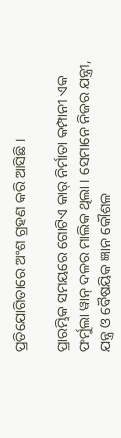ପ୍ରତିଯୋଗିତାରେ ଅଂଶ ଗ୍ରହଣ କରି ଆସିଛି ।

ପ୍ରାରମ୍ଭିକ ସମୟରେ ଗୋଟିଏ କାର୍ ନିର୍ମାତା କମ୍ପାନୀ ଏକ ଫର୍ମୁଲା ୱାନ୍ ଦଳର ମାଲିକ ଥିଲା । ସେମାନେ ନିଜର ଯନ୍ତ୍ରୀ, ଯନ୍ତ୍ର ଓ ବୈଷୟିକ ଜ୍ଞାନ କୌଶଳ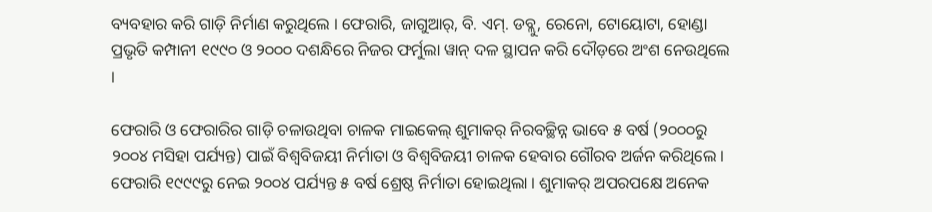ବ୍ୟବହାର କରି ଗାଡ଼ି ନିର୍ମାଣ କରୁଥିଲେ । ଫେରାରି, ଜାଗୁଆର୍, ବି. ଏମ୍. ଡବ୍ଲୁ, ରେନୋ, ଟୋୟୋଟା, ହୋଣ୍ଡା ପ୍ରଭୃତି କମ୍ପାନୀ ୧୯୯୦ ଓ ୨୦୦୦ ଦଶନ୍ଧିରେ ନିଜର ଫର୍ମୁଲା ୱାନ୍ ଦଳ ସ୍ଥାପନ କରି ଦୌଡ଼ରେ ଅଂଶ ନେଉଥିଲେ ।

ଫେରାରି ଓ ଫେରାରିର ଗାଡ଼ି ଚଳାଉଥିବା ଚାଳକ ମାଇକେଲ୍ ଶୁମାକର୍ ନିରବଚ୍ଛିନ୍ନ ଭାବେ ୫ ବର୍ଷ (୨୦୦୦ରୁ ୨୦୦୪ ମସିହା ପର୍ଯ୍ୟନ୍ତ) ପାଇଁ ବିଶ୍ୱବିଜୟୀ ନିର୍ମାତା ଓ ବିଶ୍ୱବିଜୟୀ ଚାଳକ ହେବାର ଗୌରବ ଅର୍ଜନ କରିଥିଲେ । ଫେରାରି ୧୯୯୯ରୁ ନେଇ ୨୦୦୪ ପର୍ଯ୍ୟନ୍ତ ୫ ବର୍ଷ ଶ୍ରେଷ୍ଠ ନିର୍ମାତା ହୋଇଥିଲା । ଶୁମାକର୍ ଅପରପକ୍ଷେ ଅନେକ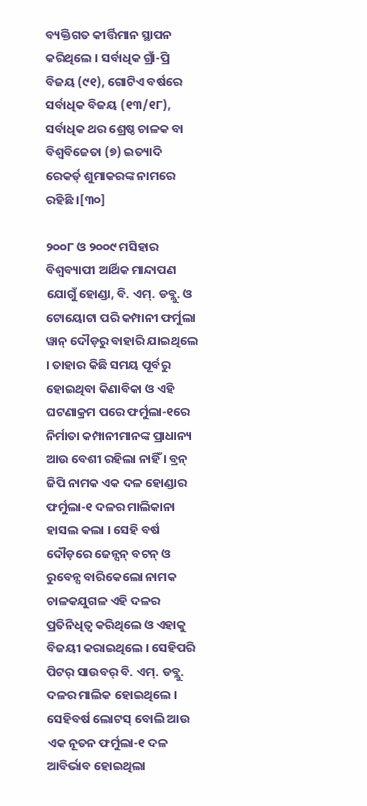ବ୍ୟକ୍ତିଗତ କୀର୍ତ୍ତିମାନ ସ୍ଥାପନ କରିଥିଲେ । ସର୍ବାଧିକ ଗ୍ରାଁ-ପ୍ରି ବିଜୟ (୯୧), ଗୋଟିଏ ବର୍ଷରେ ସର୍ବାଧିକ ବିଜୟ (୧୩/୧୮), ସର୍ବାଧିକ ଥର ଶ୍ରେଷ୍ଠ ଚାଳକ ବା ବିଶ୍ୱବିଜେତା (୭) ଇତ୍ୟାଦି ରେକର୍ଡ୍ ଶୁମାକରଙ୍କ ନାମରେ ରହିଛି ।[୩୦]

୨୦୦୮ ଓ ୨୦୦୯ ମସିହାର ବିଶ୍ୱବ୍ୟାପୀ ଆର୍ଥିକ ମାନ୍ଦାପଣ ଯୋଗୁଁ ହୋଣ୍ଡା, ବି. ଏମ୍. ଡବ୍ଲୁ. ଓ ଟୋୟୋଟା ପରି କମ୍ପାନୀ ଫର୍ମୁଲା ୱାନ୍ ଦୌଡ଼ରୁ ବାହାରି ଯାଇଥିଲେ । ତାହାର କିଛି ସମୟ ପୂର୍ବରୁ ହୋଇଥିବା କିଣାବିକା ଓ ଏହି ଘଟଣାକ୍ରମ ପରେ ଫର୍ମୁଲା-୧ରେ ନିର୍ମାତା କମ୍ପାନୀମାନଙ୍କ ପ୍ରାଧାନ୍ୟ ଆଉ ବେଶୀ ରହିଲା ନାହିଁ । ବ୍ରନ୍ ଜିପି ନାମକ ଏକ ଦଳ ହୋଣ୍ଡାର ଫର୍ମୁଲା-୧ ଦଳର ମାଲିକାନା ହାସଲ କଲା । ସେହି ବର୍ଷ ଦୌଡ଼ରେ ଜେନ୍ସନ୍ ବଟନ୍ ଓ ରୁବେନ୍ସ ବାରିକେଲୋ ନାମକ ଚାଳକଯୁଗଳ ଏହି ଦଳର ପ୍ରତିନିଧିତ୍ୱ କରିଥିଲେ ଓ ଏହାକୁ ବିଜୟୀ କରାଇଥିଲେ । ସେହିପରି ପିଟର୍ ସାଉବର୍ ବି. ଏମ୍. ଡବ୍ଲୁ. ଦଳର ମାଲିକ ହୋଇଥିଲେ । ସେହିବର୍ଷ ଲୋଟସ୍ ବୋଲି ଆଉ ଏକ ନୂତନ ଫର୍ମୁଲା-୧ ଦଳ ଆବିର୍ଭାବ ହୋଇଥିଲା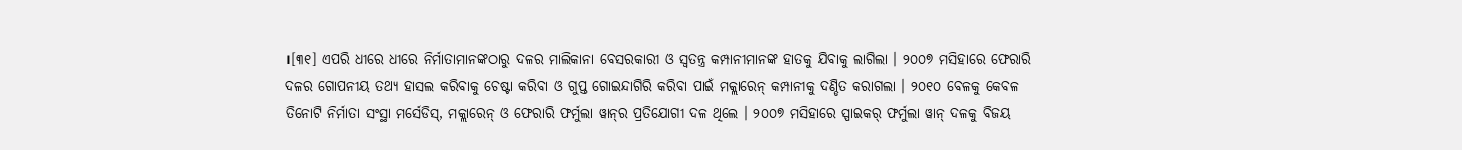।[୩୧] ଏପରି ଧୀରେ ଧୀରେ ନିର୍ମାତାମାନଙ୍କଠାରୁ ଦଳର ମାଲିକାନା ବେସରକାରୀ ଓ ସ୍ୱତନ୍ତ୍ର କମ୍ପାନୀମାନଙ୍କ ହାତକୁ ଯିବାକୁ ଲାଗିଲା । ୨୦୦୭ ମସିହାରେ ଫେରାରି ଦଳର ଗୋପନୀୟ ତଥ୍ୟ ହାସଲ କରିବାକୁ ଚେଷ୍ଟା କରିବା ଓ ଗୁପ୍ତ ଗୋଇନ୍ଦାଗିରି କରିବା ପାଇଁ ମକ୍ଲାରେନ୍ କମ୍ପାନୀକୁ ଦଣ୍ଡିତ କରାଗଲା । ୨୦୧୦ ବେଳକୁ କେବଳ ତିନୋଟି ନିର୍ମାତା ସଂସ୍ଥା ମର୍ସେଡିସ୍, ମକ୍ଲାରେନ୍ ଓ ଫେରାରି ଫର୍ମୁଲା ୱାନ୍‍ର ପ୍ରତିଯୋଗୀ ଦଳ ଥିଲେ । ୨୦୦୭ ମସିହାରେ ସ୍ପାଇକର୍ ଫର୍ମୁଲା ୱାନ୍ ଦଳକୁ ବିଜୟ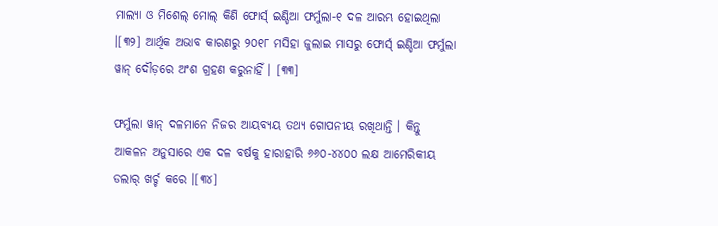ମାଲ୍ୟା ଓ ମିଶେଲ୍ ମୋଲ୍ କିଣି ଫୋର୍ସ୍ ଇଣ୍ଡିଆ ଫର୍ମୁଲା-୧ ଦଳ ଆରମ୍ଭ ହୋଇଥିଲା ।[୩୨] ଆର୍ଥିକ ଅଭାବ କାରଣରୁ ୨୦୧୮ ମସିହା ଜୁଲାଇ ମାସରୁ ଫୋର୍ସ୍ ଇଣ୍ଡିଆ ଫର୍ମୁଲା ୱାନ୍ ଦୌଡ଼ରେ ଅଂଶ ଗ୍ରହଣ କରୁନାହିଁ । [୩୩]

ଫର୍ମୁଲା ୱାନ୍ ଦଳମାନେ ନିଜର ଆୟବ୍ୟୟ ତଥ୍ୟ ଗୋପନୀୟ ରଖିଥାନ୍ତି । କିନ୍ତୁ ଆକଳନ ଅନୁସାରେ ଏକ ଦଳ ବର୍ଷକୁ ହାରାହାରି ୬୬୦-୪୪୦୦ ଲକ୍ଷ ଆମେରିକୀୟ ଡଲାର୍ ଖର୍ଚ୍ଚ କରେ ।[୩୪]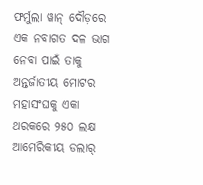ଫର୍ମୁଲା ୱାନ୍ ଦୌଡ଼ରେ ଏକ ନବାଗତ ଦଳ ଭାଗ ନେବା ପାଇଁ ତାକୁ ଅନ୍ତର୍ଜାତୀୟ ମୋଟର ମହାସଂଘକୁ ଏକା ଥରକରେ ୨୫୦ ଲକ୍ଷ ଆମେରିକୀୟ ଡଲାର୍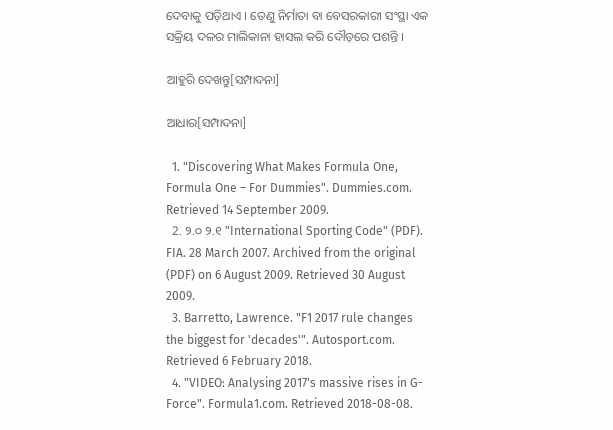ଦେବାକୁ ପଡ଼ିଥାଏ । ତେଣୁ ନିର୍ମାତା ବା ବେସରକାରୀ ସଂସ୍ଥା ଏକ ସକ୍ରିୟ ଦଳର ମାଲିକାନା ହାସଲ କରି ଦୌଡ଼ରେ ପଶନ୍ତି ।

ଆହୁରି ଦେଖନ୍ତୁ[ସମ୍ପାଦନା]

ଆଧାର[ସମ୍ପାଦନା]

  1. "Discovering What Makes Formula One, Formula One – For Dummies". Dummies.com. Retrieved 14 September 2009.
  2. ୨.୦ ୨.୧ "International Sporting Code" (PDF). FIA. 28 March 2007. Archived from the original (PDF) on 6 August 2009. Retrieved 30 August 2009.
  3. Barretto, Lawrence. "F1 2017 rule changes the biggest for 'decades'". Autosport.com. Retrieved 6 February 2018.
  4. "VIDEO: Analysing 2017's massive rises in G-Force". Formula1.com. Retrieved 2018-08-08.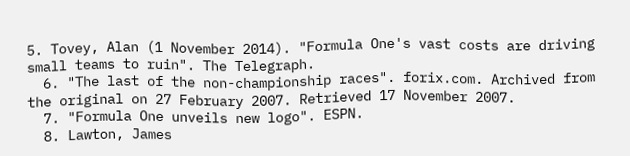5. Tovey, Alan (1 November 2014). "Formula One's vast costs are driving small teams to ruin". The Telegraph.
  6. "The last of the non-championship races". forix.com. Archived from the original on 27 February 2007. Retrieved 17 November 2007.
  7. "Formula One unveils new logo". ESPN.
  8. Lawton, James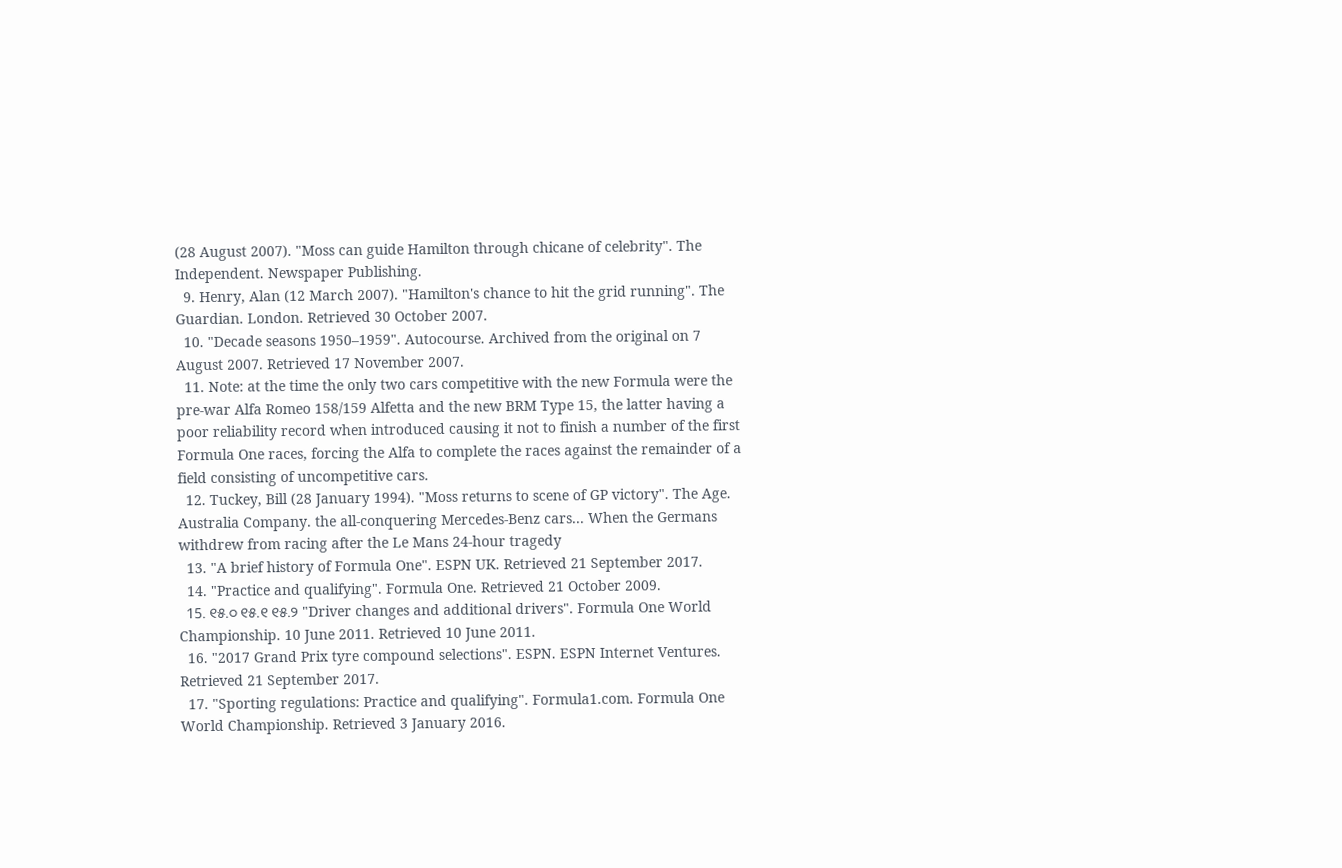(28 August 2007). "Moss can guide Hamilton through chicane of celebrity". The Independent. Newspaper Publishing.
  9. Henry, Alan (12 March 2007). "Hamilton's chance to hit the grid running". The Guardian. London. Retrieved 30 October 2007.
  10. "Decade seasons 1950–1959". Autocourse. Archived from the original on 7 August 2007. Retrieved 17 November 2007.
  11. Note: at the time the only two cars competitive with the new Formula were the pre-war Alfa Romeo 158/159 Alfetta and the new BRM Type 15, the latter having a poor reliability record when introduced causing it not to finish a number of the first Formula One races, forcing the Alfa to complete the races against the remainder of a field consisting of uncompetitive cars.
  12. Tuckey, Bill (28 January 1994). "Moss returns to scene of GP victory". The Age. Australia Company. the all-conquering Mercedes-Benz cars... When the Germans withdrew from racing after the Le Mans 24-hour tragedy
  13. "A brief history of Formula One". ESPN UK. Retrieved 21 September 2017.
  14. "Practice and qualifying". Formula One. Retrieved 21 October 2009.
  15. ୧୫.୦ ୧୫.୧ ୧୫.୨ "Driver changes and additional drivers". Formula One World Championship. 10 June 2011. Retrieved 10 June 2011.
  16. "2017 Grand Prix tyre compound selections". ESPN. ESPN Internet Ventures. Retrieved 21 September 2017.
  17. "Sporting regulations: Practice and qualifying". Formula1.com. Formula One World Championship. Retrieved 3 January 2016.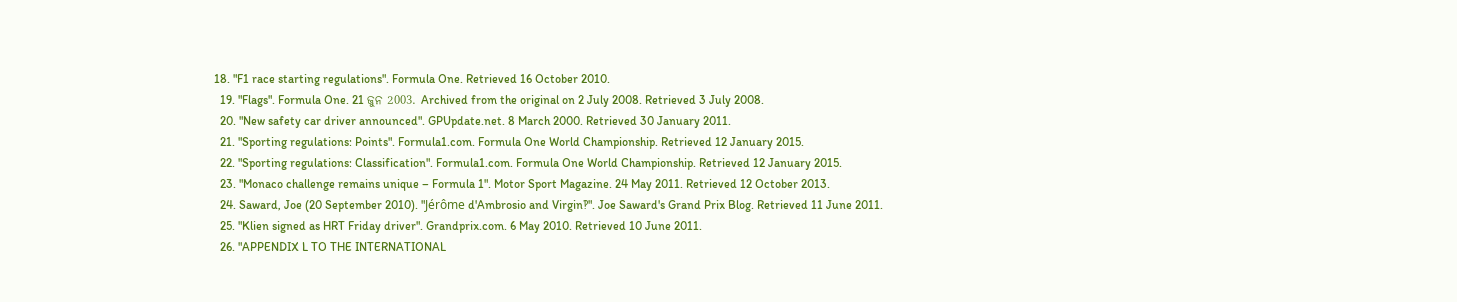18. "F1 race starting regulations". Formula One. Retrieved 16 October 2010.
  19. "Flags". Formula One. 21 ଜୁନ 2003. Archived from the original on 2 July 2008. Retrieved 3 July 2008.
  20. "New safety car driver announced". GPUpdate.net. 8 March 2000. Retrieved 30 January 2011.
  21. "Sporting regulations: Points". Formula1.com. Formula One World Championship. Retrieved 12 January 2015.
  22. "Sporting regulations: Classification". Formula1.com. Formula One World Championship. Retrieved 12 January 2015.
  23. "Monaco challenge remains unique – Formula 1". Motor Sport Magazine. 24 May 2011. Retrieved 12 October 2013.
  24. Saward, Joe (20 September 2010). "Jérôme d'Ambrosio and Virgin‽". Joe Saward's Grand Prix Blog. Retrieved 11 June 2011.
  25. "Klien signed as HRT Friday driver". Grandprix.com. 6 May 2010. Retrieved 10 June 2011.
  26. "APPENDIX L TO THE INTERNATIONAL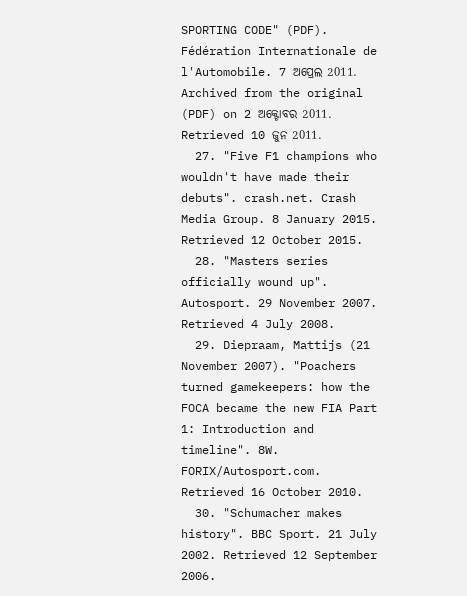SPORTING CODE" (PDF). Fédération Internationale de l'Automobile. 7 ଅପ୍ରେଲ 2011. Archived from the original (PDF) on 2 ଅକ୍ଟୋବର 2011. Retrieved 10 ଜୁନ 2011.
  27. "Five F1 champions who wouldn't have made their debuts". crash.net. Crash Media Group. 8 January 2015. Retrieved 12 October 2015.
  28. "Masters series officially wound up". Autosport. 29 November 2007. Retrieved 4 July 2008.
  29. Diepraam, Mattijs (21 November 2007). "Poachers turned gamekeepers: how the FOCA became the new FIA Part 1: Introduction and timeline". 8W. FORIX/Autosport.com. Retrieved 16 October 2010.
  30. "Schumacher makes history". BBC Sport. 21 July 2002. Retrieved 12 September 2006.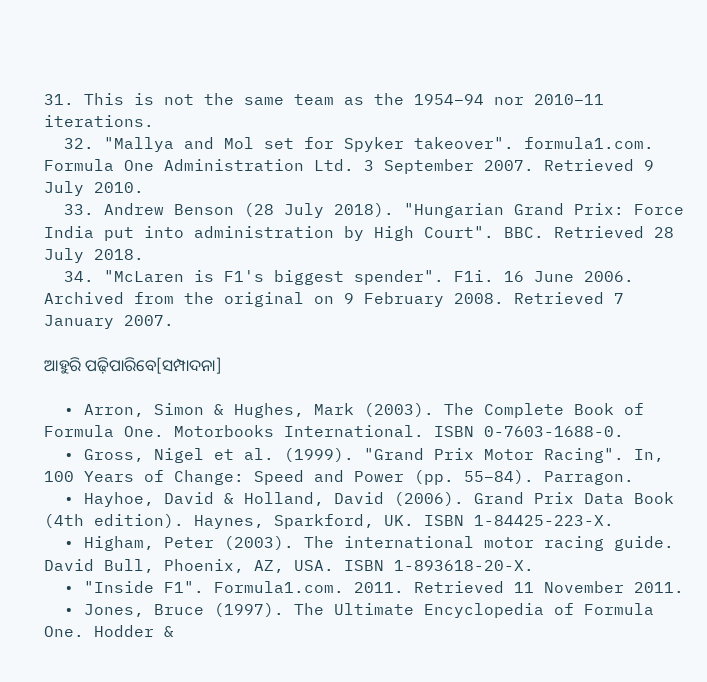31. This is not the same team as the 1954–94 nor 2010–11 iterations.
  32. "Mallya and Mol set for Spyker takeover". formula1.com. Formula One Administration Ltd. 3 September 2007. Retrieved 9 July 2010.
  33. Andrew Benson (28 July 2018). "Hungarian Grand Prix: Force India put into administration by High Court". BBC. Retrieved 28 July 2018.
  34. "McLaren is F1's biggest spender". F1i. 16 June 2006. Archived from the original on 9 February 2008. Retrieved 7 January 2007.

ଆହୁରି ପଢ଼ିପାରିବେ[ସମ୍ପାଦନା]

  • Arron, Simon & Hughes, Mark (2003). The Complete Book of Formula One. Motorbooks International. ISBN 0-7603-1688-0.
  • Gross, Nigel et al. (1999). "Grand Prix Motor Racing". In, 100 Years of Change: Speed and Power (pp. 55–84). Parragon.
  • Hayhoe, David & Holland, David (2006). Grand Prix Data Book (4th edition). Haynes, Sparkford, UK. ISBN 1-84425-223-X.
  • Higham, Peter (2003). The international motor racing guide. David Bull, Phoenix, AZ, USA. ISBN 1-893618-20-X.
  • "Inside F1". Formula1.com. 2011. Retrieved 11 November 2011.
  • Jones, Bruce (1997). The Ultimate Encyclopedia of Formula One. Hodder &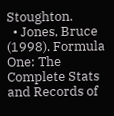Stoughton.
  • Jones, Bruce (1998). Formula One: The Complete Stats and Records of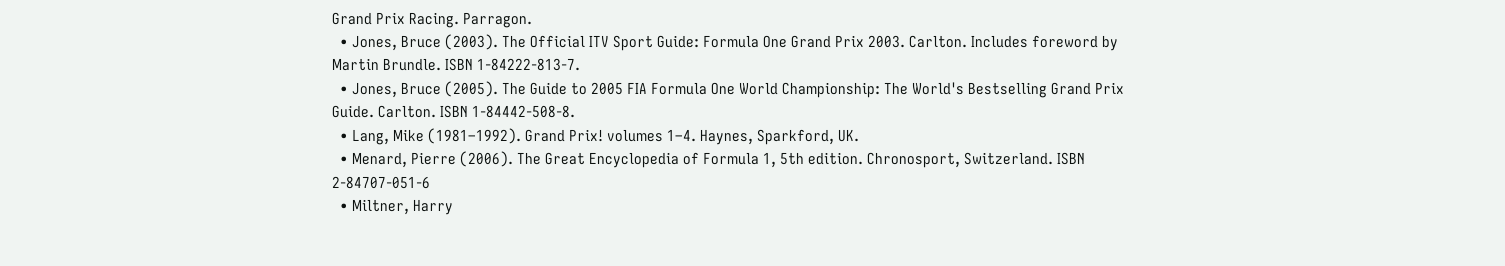Grand Prix Racing. Parragon.
  • Jones, Bruce (2003). The Official ITV Sport Guide: Formula One Grand Prix 2003. Carlton. Includes foreword by Martin Brundle. ISBN 1-84222-813-7.
  • Jones, Bruce (2005). The Guide to 2005 FIA Formula One World Championship: The World's Bestselling Grand Prix Guide. Carlton. ISBN 1-84442-508-8.
  • Lang, Mike (1981–1992). Grand Prix! volumes 1–4. Haynes, Sparkford, UK.
  • Menard, Pierre (2006). The Great Encyclopedia of Formula 1, 5th edition. Chronosport, Switzerland. ISBN 2-84707-051-6
  • Miltner, Harry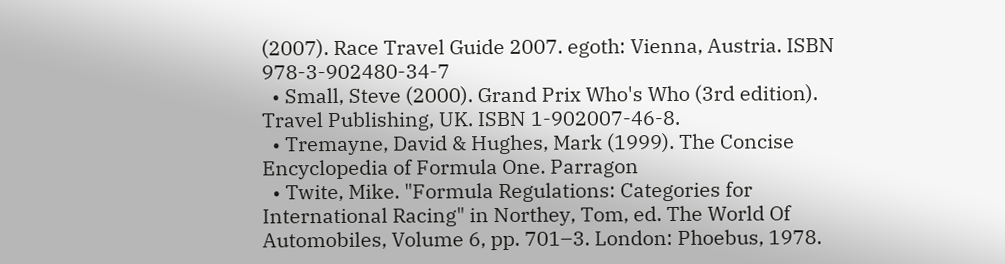(2007). Race Travel Guide 2007. egoth: Vienna, Austria. ISBN 978-3-902480-34-7
  • Small, Steve (2000). Grand Prix Who's Who (3rd edition). Travel Publishing, UK. ISBN 1-902007-46-8.
  • Tremayne, David & Hughes, Mark (1999). The Concise Encyclopedia of Formula One. Parragon
  • Twite, Mike. "Formula Regulations: Categories for International Racing" in Northey, Tom, ed. The World Of Automobiles, Volume 6, pp. 701–3. London: Phoebus, 1978.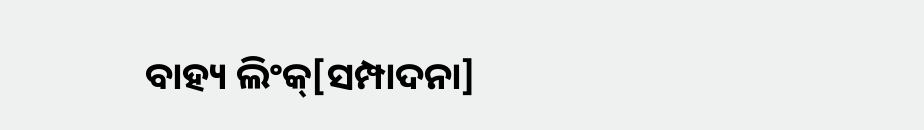ବାହ୍ୟ ଲିଂକ୍[ସମ୍ପାଦନା]